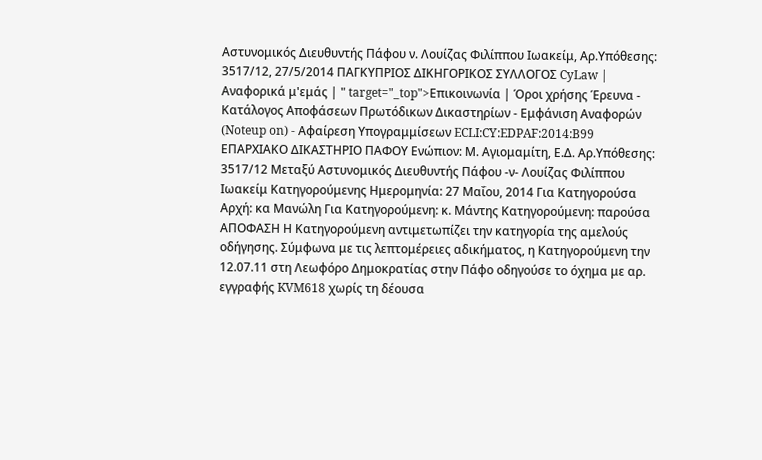Αστυνομικός Διευθυντής Πάφου ν. Λουίζας Φιλίππου Ιωακείμ, Αρ.Υπόθεσης: 3517/12, 27/5/2014 ΠΑΓΚΥΠΡΙΟΣ ΔΙΚΗΓΟΡΙΚΟΣ ΣΥΛΛΟΓΟΣ CyLaw | Αναφορικά μ'εμάς | " target="_top">Επικοινωνία | Όροι χρήσης Έρευνα - Κατάλογος Αποφάσεων Πρωτόδικων Δικαστηρίων - Εμφάνιση Αναφορών (Noteup on) - Αφαίρεση Υπογραμμίσεων ECLI:CY:EDPAF:2014:B99 ΕΠΑΡΧΙΑΚΟ ΔΙΚΑΣΤΗΡΙΟ ΠΑΦΟΥ Ενώπιον: Μ. Αγιομαμίτη, Ε.Δ. Αρ.Υπόθεσης: 3517/12 Μεταξύ Αστυνομικός Διευθυντής Πάφου -ν- Λουίζας Φιλίππου Ιωακείμ Κατηγορούμενης Ημερομηνία: 27 Μαΐου, 2014 Για Κατηγορούσα Αρχή: κα Μανώλη Για Κατηγορούμενη: κ. Μάντης Κατηγορούμενη: παρούσα ΑΠΟΦΑΣΗ Η Κατηγορούμενη αντιμετωπίζει την κατηγορία της αμελούς οδήγησης. Σύμφωνα με τις λεπτομέρειες αδικήματος, η Κατηγορούμενη την 12.07.11 στη Λεωφόρο Δημοκρατίας στην Πάφο οδηγούσε το όχημα με αρ. εγγραφής KVM618 χωρίς τη δέουσα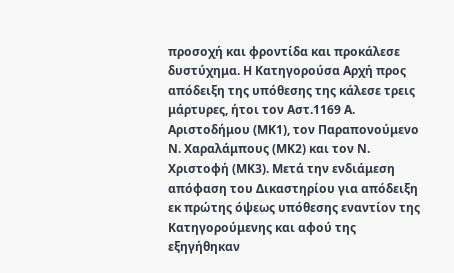προσοχή και φροντίδα και προκάλεσε δυστύχημα. Η Κατηγορούσα Αρχή προς απόδειξη της υπόθεσης της κάλεσε τρεις μάρτυρες, ήτοι τον Αστ.1169 Α. Αριστοδήμου (ΜΚ1), τον Παραπονούμενο Ν. Χαραλάμπους (ΜΚ2) και τον Ν. Χριστοφή (ΜΚ3). Μετά την ενδιάμεση απόφαση του Δικαστηρίου για απόδειξη εκ πρώτης όψεως υπόθεσης εναντίον της Κατηγορούμενης και αφού της εξηγήθηκαν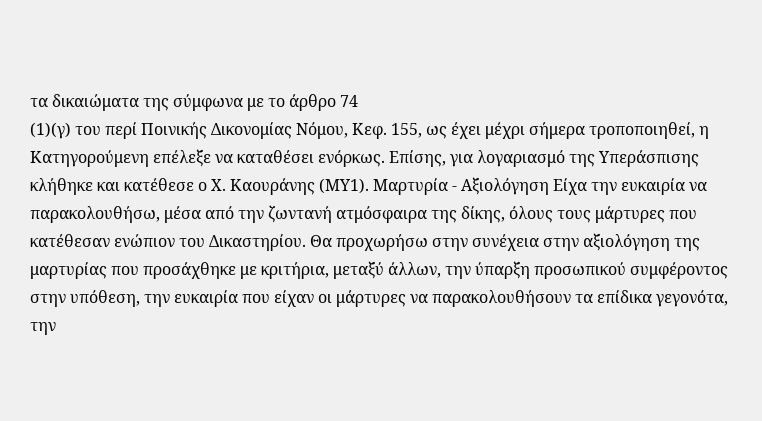τα δικαιώματα της σύμφωνα με το άρθρο 74
(1)(γ) του περί Ποινικής Δικονομίας Νόμου, Κεφ. 155, ως έχει μέχρι σήμερα τροποποιηθεί, η Κατηγορούμενη επέλεξε να καταθέσει ενόρκως. Επίσης, για λογαριασμό της Υπεράσπισης κλήθηκε και κατέθεσε ο Χ. Καουράνης (ΜΥ1). Μαρτυρία - Αξιολόγηση Είχα την ευκαιρία να παρακολουθήσω, μέσα από την ζωντανή ατμόσφαιρα της δίκης, όλους τους μάρτυρες που κατέθεσαν ενώπιον του Δικαστηρίου. Θα προχωρήσω στην συνέχεια στην αξιολόγηση της μαρτυρίας που προσάχθηκε με κριτήρια, μεταξύ άλλων, την ύπαρξη προσωπικού συμφέροντος στην υπόθεση, την ευκαιρία που είχαν οι μάρτυρες να παρακολουθήσουν τα επίδικα γεγονότα, την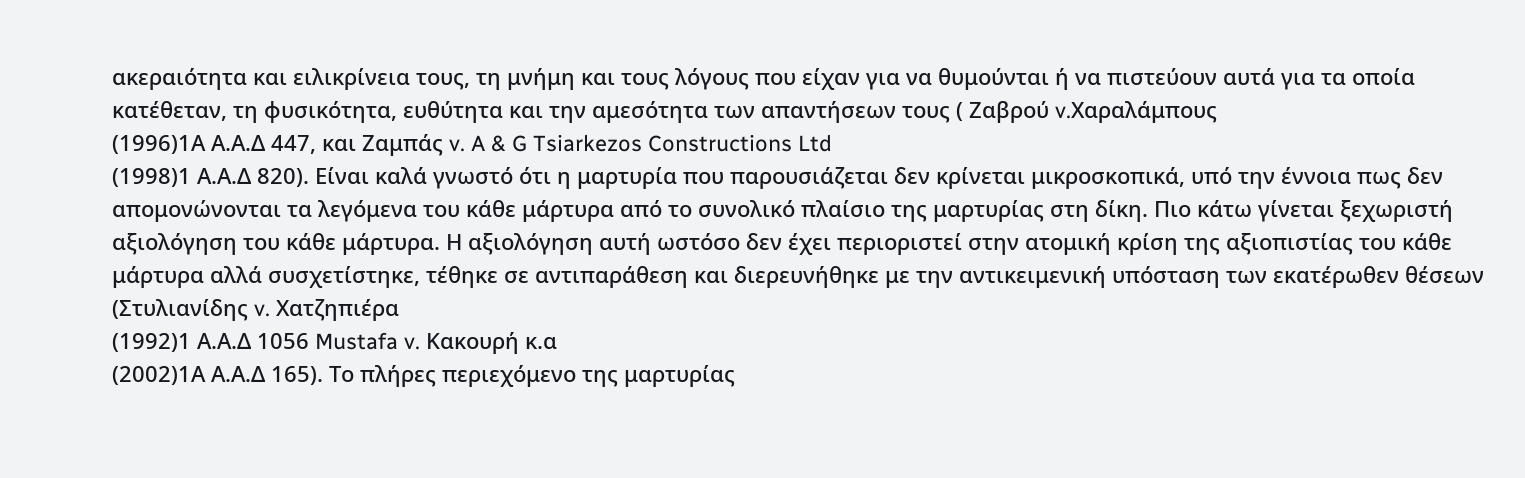ακεραιότητα και ειλικρίνεια τους, τη μνήμη και τους λόγους που είχαν για να θυμούνται ή να πιστεύουν αυτά για τα οποία κατέθεταν, τη φυσικότητα, ευθύτητα και την αμεσότητα των απαντήσεων τους ( Ζαβρού v.Χαραλάμπους
(1996)1Α Α.Α.Δ 447, και Ζαμπάς v. A & G Tsiarkezos Constructions Ltd
(1998)1 Α.Α.Δ 820). Είναι καλά γνωστό ότι η μαρτυρία που παρουσιάζεται δεν κρίνεται μικροσκοπικά, υπό την έννοια πως δεν απομονώνονται τα λεγόμενα του κάθε μάρτυρα από το συνολικό πλαίσιο της μαρτυρίας στη δίκη. Πιο κάτω γίνεται ξεχωριστή αξιολόγηση του κάθε μάρτυρα. Η αξιολόγηση αυτή ωστόσο δεν έχει περιοριστεί στην ατομική κρίση της αξιοπιστίας του κάθε μάρτυρα αλλά συσχετίστηκε, τέθηκε σε αντιπαράθεση και διερευνήθηκε με την αντικειμενική υπόσταση των εκατέρωθεν θέσεων (Στυλιανίδης v. Χατζηπιέρα
(1992)1 Α.Α.Δ 1056 Mustafa v. Κακουρή κ.α
(2002)1Α Α.Α.Δ 165). Το πλήρες περιεχόμενο της μαρτυρίας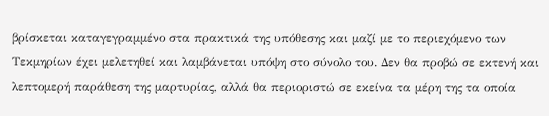βρίσκεται καταγεγραμμένο στα πρακτικά της υπόθεσης και μαζί με το περιεχόμενο των Τεκμηρίων έχει μελετηθεί και λαμβάνεται υπόψη στο σύνολο του. Δεν θα προβώ σε εκτενή και λεπτομερή παράθεση της μαρτυρίας, αλλά θα περιοριστώ σε εκείνα τα μέρη της τα οποία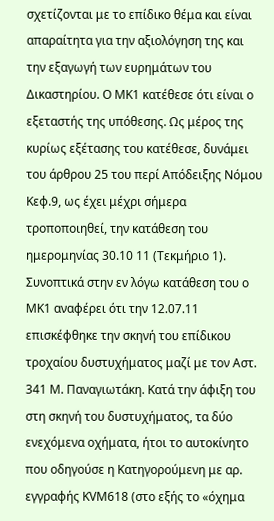σχετίζονται με το επίδικο θέμα και είναι απαραίτητα για την αξιολόγηση της και την εξαγωγή των ευρημάτων του Δικαστηρίου. Ο ΜΚ1 κατέθεσε ότι είναι ο εξεταστής της υπόθεσης. Ως μέρος της κυρίως εξέτασης του κατέθεσε, δυνάμει του άρθρου 25 του περί Απόδειξης Νόμου Κεφ.9, ως έχει μέχρι σήμερα τροποποιηθεί, την κατάθεση του ημερομηνίας 30.10 11 (Τεκμήριο 1). Συνοπτικά στην εν λόγω κατάθεση του ο ΜΚ1 αναφέρει ότι την 12.07.11 επισκέφθηκε την σκηνή του επίδικου τροχαίου δυστυχήματος μαζί με τον Αστ. 341 Μ. Παναγιωτάκη. Κατά την άφιξη του στη σκηνή του δυστυχήματος, τα δύο ενεχόμενα οχήματα, ήτοι το αυτοκίνητο που οδηγούσε η Κατηγορούμενη με αρ. εγγραφής KVM618 (στο εξής το «όχημα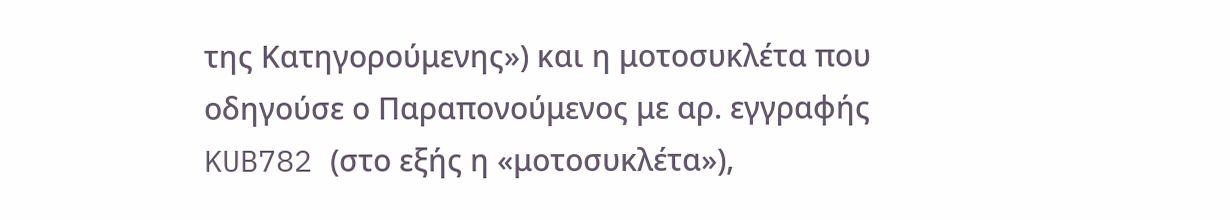της Κατηγορούμενης») και η μοτοσυκλέτα που οδηγούσε ο Παραπονούμενος με αρ. εγγραφής KUB782 (στο εξής η «μοτοσυκλέτα»),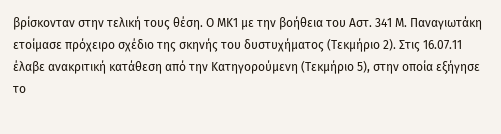βρίσκονταν στην τελική τους θέση. Ο ΜΚ1 με την βοήθεια του Αστ. 341 Μ. Παναγιωτάκη ετοίμασε πρόχειρο σχέδιο της σκηνής του δυστυχήματος (Τεκμήριο 2). Στις 16.07.11 έλαβε ανακριτική κατάθεση από την Κατηγορούμενη (Τεκμήριο 5), στην οποία εξήγησε το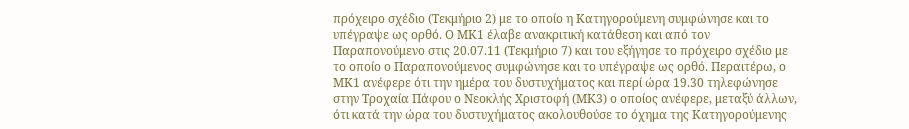πρόχειρο σχέδιο (Τεκμήριο 2) με το οποίο η Κατηγορούμενη συμφώνησε και το υπέγραψε ως ορθό. Ο ΜΚ1 έλαβε ανακριτική κατάθεση και από τον Παραπονούμενο στις 20.07.11 (Τεκμήριο 7) και του εξήγησε το πρόχειρο σχέδιο με το οποίο ο Παραπονούμενος συμφώνησε και το υπέγραψε ως ορθό. Περαιτέρω, ο ΜΚ1 ανέφερε ότι την ημέρα του δυστυχήματος και περί ώρα 19.30 τηλεφώνησε στην Τροχαία Πάφου ο Νεοκλής Χριστοφή (ΜΚ3) ο οποίος ανέφερε, μεταξύ άλλων, ότι κατά την ώρα του δυστυχήματος ακολουθούσε το όχημα της Κατηγορούμενης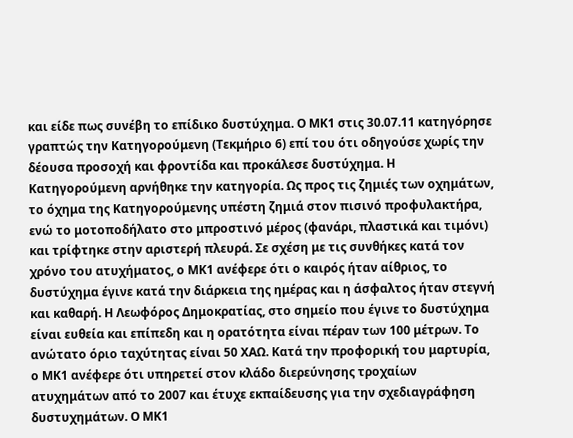και είδε πως συνέβη το επίδικο δυστύχημα. Ο ΜΚ1 στις 30.07.11 κατηγόρησε γραπτώς την Κατηγορούμενη (Τεκμήριο 6) επί του ότι οδηγούσε χωρίς την δέουσα προσοχή και φροντίδα και προκάλεσε δυστύχημα. Η Κατηγορούμενη αρνήθηκε την κατηγορία. Ως προς τις ζημιές των οχημάτων, το όχημα της Κατηγορούμενης υπέστη ζημιά στον πισινό προφυλακτήρα, ενώ το μοτοποδήλατο στο μπροστινό μέρος (φανάρι, πλαστικά και τιμόνι) και τρίφτηκε στην αριστερή πλευρά. Σε σχέση με τις συνθήκες κατά τον χρόνο του ατυχήματος, ο ΜΚ1 ανέφερε ότι ο καιρός ήταν αίθριος, το δυστύχημα έγινε κατά την διάρκεια της ημέρας και η άσφαλτος ήταν στεγνή και καθαρή. Η Λεωφόρος Δημοκρατίας, στο σημείο που έγινε το δυστύχημα είναι ευθεία και επίπεδη και η ορατότητα είναι πέραν των 100 μέτρων. Το ανώτατο όριο ταχύτητας είναι 50 ΧΑΩ. Κατά την προφορική του μαρτυρία, ο ΜΚ1 ανέφερε ότι υπηρετεί στον κλάδο διερεύνησης τροχαίων ατυχημάτων από το 2007 και έτυχε εκπαίδευσης για την σχεδιαγράφηση δυστυχημάτων. Ο ΜΚ1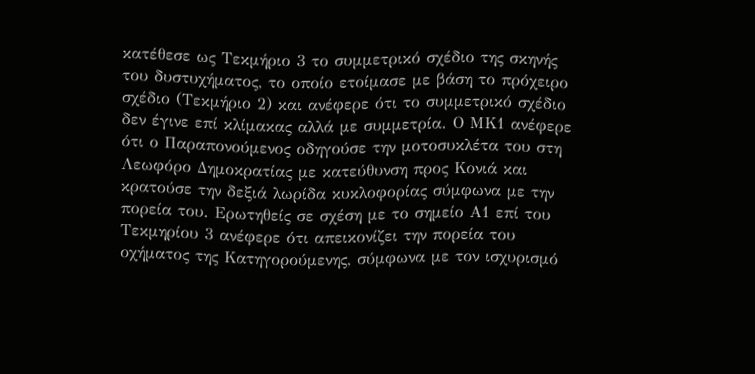κατέθεσε ως Τεκμήριο 3 το συμμετρικό σχέδιο της σκηνής του δυστυχήματος, το οποίο ετοίμασε με βάση το πρόχειρο σχέδιο (Τεκμήριο 2) και ανέφερε ότι το συμμετρικό σχέδιο δεν έγινε επί κλίμακας αλλά με συμμετρία. Ο ΜΚ1 ανέφερε ότι ο Παραπονούμενος οδηγούσε την μοτοσυκλέτα του στη Λεωφόρο Δημοκρατίας με κατεύθυνση προς Κονιά και κρατούσε την δεξιά λωρίδα κυκλοφορίας σύμφωνα με την πορεία του. Ερωτηθείς σε σχέση με το σημείο Α1 επί του Τεκμηρίου 3 ανέφερε ότι απεικονίζει την πορεία του οχήματος της Κατηγορούμενης, σύμφωνα με τον ισχυρισμό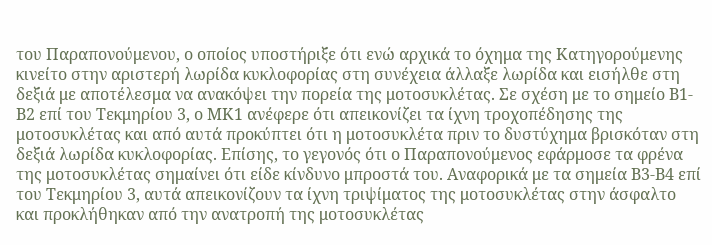του Παραπονούμενου, ο οποίος υποστήριξε ότι ενώ αρχικά το όχημα της Κατηγορούμενης κινείτο στην αριστερή λωρίδα κυκλοφορίας στη συνέχεια άλλαξε λωρίδα και εισήλθε στη δεξιά με αποτέλεσμα να ανακόψει την πορεία της μοτοσυκλέτας. Σε σχέση με το σημείο Β1-Β2 επί του Τεκμηρίου 3, ο ΜΚ1 ανέφερε ότι απεικονίζει τα ίχνη τροχοπέδησης της μοτοσυκλέτας και από αυτά προκύπτει ότι η μοτοσυκλέτα πριν το δυστύχημα βρισκόταν στη δεξιά λωρίδα κυκλοφορίας. Επίσης, το γεγονός ότι ο Παραπονούμενος εφάρμοσε τα φρένα της μοτοσυκλέτας σημαίνει ότι είδε κίνδυνο μπροστά του. Αναφορικά με τα σημεία Β3-Β4 επί του Τεκμηρίου 3, αυτά απεικονίζουν τα ίχνη τριψίματος της μοτοσυκλέτας στην άσφαλτο και προκλήθηκαν από την ανατροπή της μοτοσυκλέτας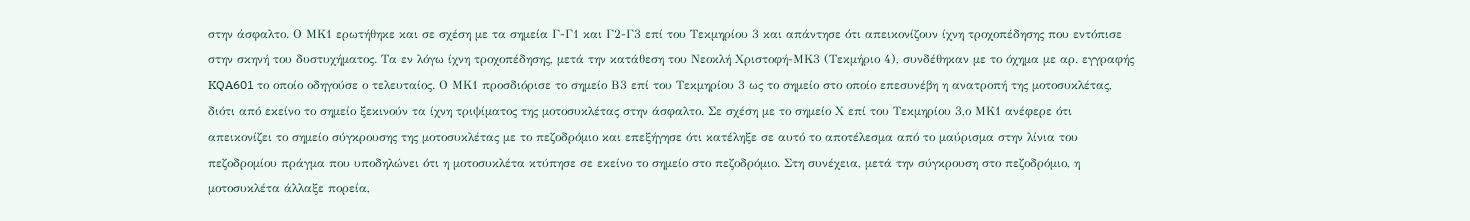στην άσφαλτο. Ο ΜΚ1 ερωτήθηκε και σε σχέση με τα σημεία Γ-Γ1 και Γ2-Γ3 επί του Τεκμηρίου 3 και απάντησε ότι απεικονίζουν ίχνη τροχοπέδησης που εντόπισε στην σκηνή του δυστυχήματος. Τα εν λόγω ίχνη τροχοπέδησης, μετά την κατάθεση του Νεοκλή Χριστοφή-ΜΚ3 (Τεκμήριο 4), συνδέθηκαν με το όχημα με αρ. εγγραφής KQA601 το οποίο οδηγούσε ο τελευταίος. Ο ΜΚ1 προσδιόρισε το σημείο Β3 επί του Τεκμηρίου 3 ως το σημείο στο οποίο επεσυνέβη η ανατροπή της μοτοσυκλέτας, διότι από εκείνο το σημείο ξεκινούν τα ίχνη τριψίματος της μοτοσυκλέτας στην άσφαλτο. Σε σχέση με το σημείο Χ επί του Τεκμηρίου 3,ο ΜΚ1 ανέφερε ότι απεικονίζει το σημείο σύγκρουσης της μοτοσυκλέτας με το πεζοδρόμιο και επεξήγησε ότι κατέληξε σε αυτό το αποτέλεσμα από το μαύρισμα στην λίνια του πεζοδρομίου πράγμα που υποδηλώνει ότι η μοτοσυκλέτα κτύπησε σε εκείνο το σημείο στο πεζοδρόμιο. Στη συνέχεια, μετά την σύγκρουση στο πεζοδρόμιο, η μοτοσυκλέτα άλλαξε πορεία,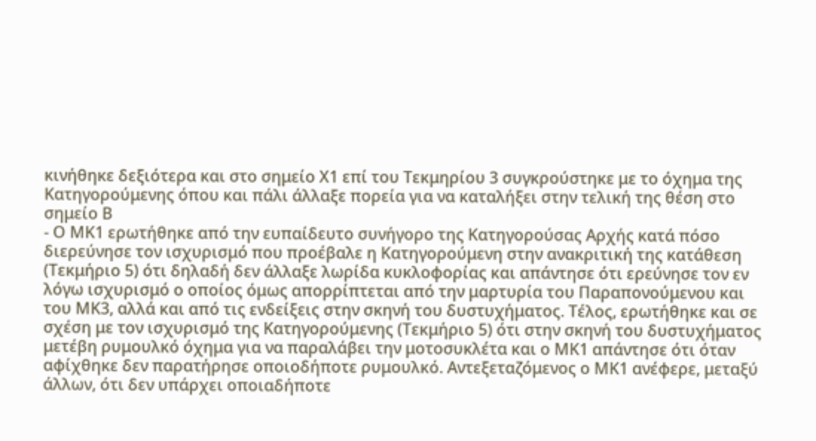κινήθηκε δεξιότερα και στο σημείο Χ1 επί του Τεκμηρίου 3 συγκρούστηκε με το όχημα της Κατηγορούμενης όπου και πάλι άλλαξε πορεία για να καταλήξει στην τελική της θέση στο σημείο Β
- Ο ΜΚ1 ερωτήθηκε από την ευπαίδευτο συνήγορο της Κατηγορούσας Αρχής κατά πόσο διερεύνησε τον ισχυρισμό που προέβαλε η Κατηγορούμενη στην ανακριτική της κατάθεση (Τεκμήριο 5) ότι δηλαδή δεν άλλαξε λωρίδα κυκλοφορίας και απάντησε ότι ερεύνησε τον εν λόγω ισχυρισμό ο οποίος όμως απορρίπτεται από την μαρτυρία του Παραπονούμενου και του ΜΚ3, αλλά και από τις ενδείξεις στην σκηνή του δυστυχήματος. Τέλος, ερωτήθηκε και σε σχέση με τον ισχυρισμό της Κατηγορούμενης (Τεκμήριο 5) ότι στην σκηνή του δυστυχήματος μετέβη ρυμουλκό όχημα για να παραλάβει την μοτοσυκλέτα και ο ΜΚ1 απάντησε ότι όταν αφίχθηκε δεν παρατήρησε οποιοδήποτε ρυμουλκό. Αντεξεταζόμενος ο ΜΚ1 ανέφερε, μεταξύ άλλων, ότι δεν υπάρχει οποιαδήποτε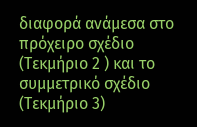διαφορά ανάμεσα στο πρόχειρο σχέδιο (Τεκμήριο 2 ) και το συμμετρικό σχέδιο (Τεκμήριο 3)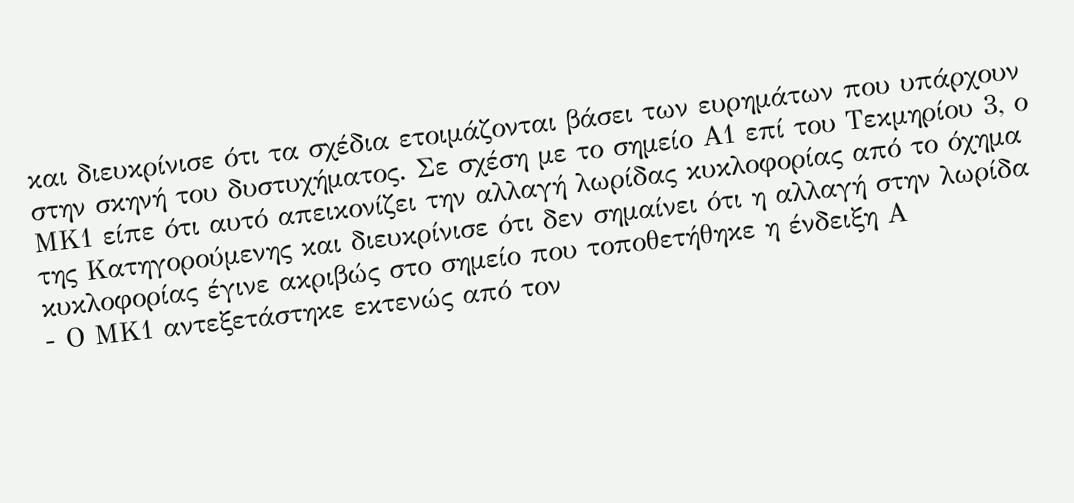και διευκρίνισε ότι τα σχέδια ετοιμάζονται βάσει των ευρημάτων που υπάρχουν στην σκηνή του δυστυχήματος. Σε σχέση με το σημείο Α1 επί του Τεκμηρίου 3, ο ΜΚ1 είπε ότι αυτό απεικονίζει την αλλαγή λωρίδας κυκλοφορίας από το όχημα της Κατηγορούμενης και διευκρίνισε ότι δεν σημαίνει ότι η αλλαγή στην λωρίδα κυκλοφορίας έγινε ακριβώς στο σημείο που τοποθετήθηκε η ένδειξη Α
- Ο ΜΚ1 αντεξετάστηκε εκτενώς από τον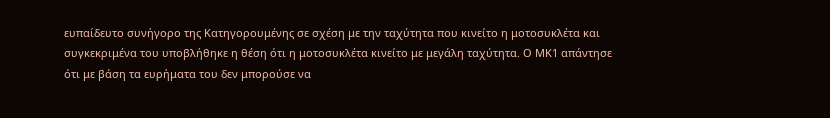ευπαίδευτο συνήγορο της Κατηγορουμένης σε σχέση με την ταχύτητα που κινείτο η μοτοσυκλέτα και συγκεκριμένα του υποβλήθηκε η θέση ότι η μοτοσυκλέτα κινείτο με μεγάλη ταχύτητα. Ο ΜΚ1 απάντησε ότι με βάση τα ευρήματα του δεν μπορούσε να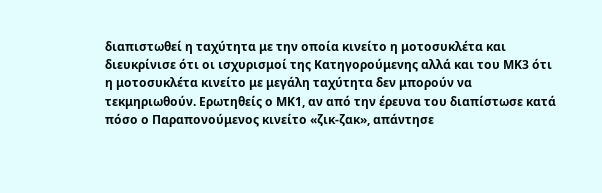διαπιστωθεί η ταχύτητα με την οποία κινείτο η μοτοσυκλέτα και διευκρίνισε ότι οι ισχυρισμοί της Κατηγορούμενης αλλά και του ΜΚ3 ότι η μοτοσυκλέτα κινείτο με μεγάλη ταχύτητα δεν μπορούν να τεκμηριωθούν. Ερωτηθείς ο ΜΚ1, αν από την έρευνα του διαπίστωσε κατά πόσο ο Παραπονούμενος κινείτο «ζικ-ζακ», απάντησε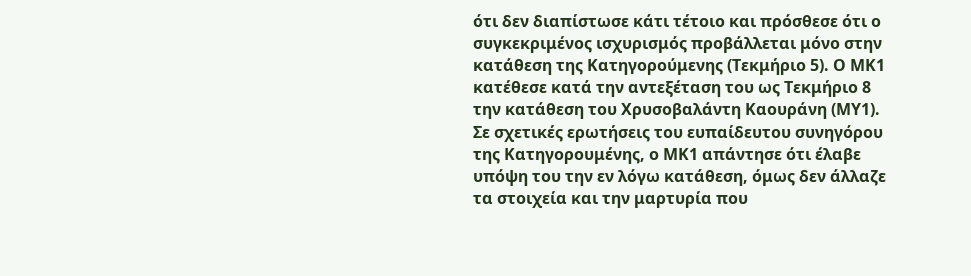ότι δεν διαπίστωσε κάτι τέτοιο και πρόσθεσε ότι ο συγκεκριμένος ισχυρισμός προβάλλεται μόνο στην κατάθεση της Κατηγορούμενης (Τεκμήριο 5). Ο ΜΚ1 κατέθεσε κατά την αντεξέταση του ως Τεκμήριο 8 την κατάθεση του Χρυσοβαλάντη Καουράνη (ΜΥ1). Σε σχετικές ερωτήσεις του ευπαίδευτου συνηγόρου της Κατηγορουμένης, ο ΜΚ1 απάντησε ότι έλαβε υπόψη του την εν λόγω κατάθεση, όμως δεν άλλαζε τα στοιχεία και την μαρτυρία που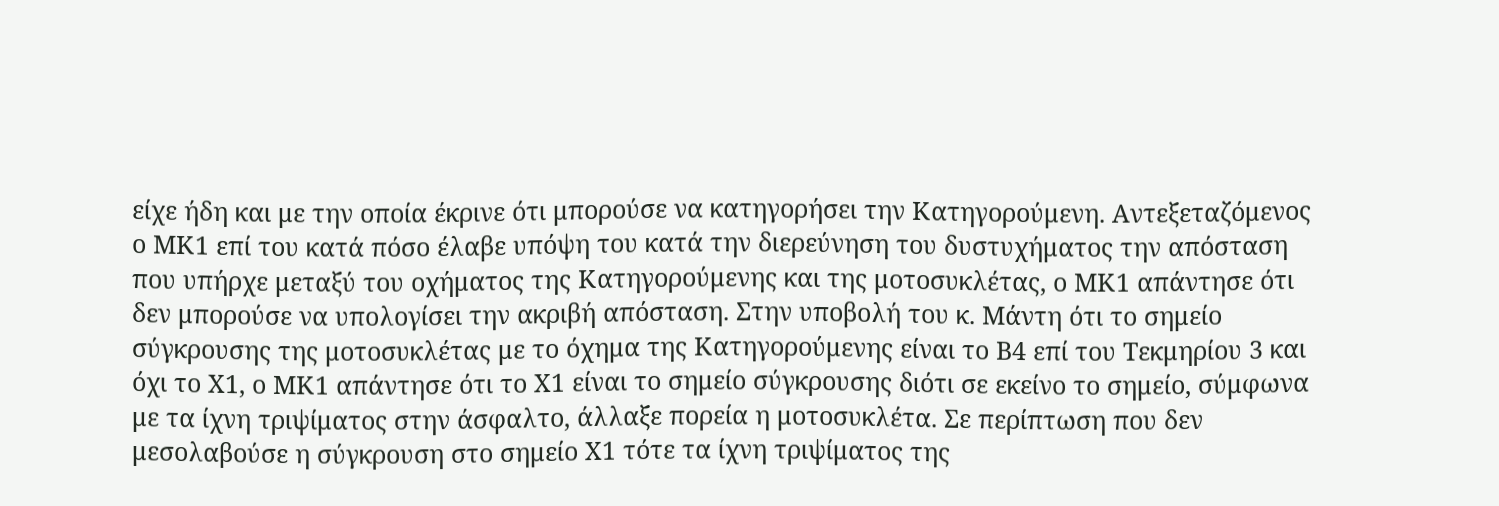είχε ήδη και με την οποία έκρινε ότι μπορούσε να κατηγορήσει την Κατηγορούμενη. Αντεξεταζόμενος ο ΜΚ1 επί του κατά πόσο έλαβε υπόψη του κατά την διερεύνηση του δυστυχήματος την απόσταση που υπήρχε μεταξύ του οχήματος της Κατηγορούμενης και της μοτοσυκλέτας, ο ΜΚ1 απάντησε ότι δεν μπορούσε να υπολογίσει την ακριβή απόσταση. Στην υποβολή του κ. Μάντη ότι το σημείο σύγκρουσης της μοτοσυκλέτας με το όχημα της Κατηγορούμενης είναι το Β4 επί του Τεκμηρίου 3 και όχι το Χ1, ο ΜΚ1 απάντησε ότι το Χ1 είναι το σημείο σύγκρουσης διότι σε εκείνο το σημείο, σύμφωνα με τα ίχνη τριψίματος στην άσφαλτο, άλλαξε πορεία η μοτοσυκλέτα. Σε περίπτωση που δεν μεσολαβούσε η σύγκρουση στο σημείο Χ1 τότε τα ίχνη τριψίματος της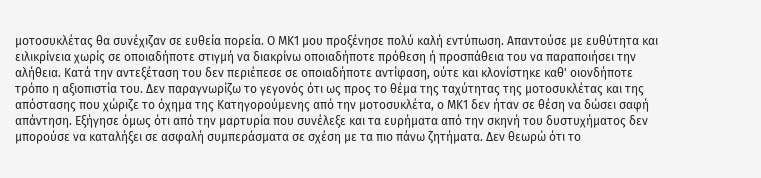μοτοσυκλέτας θα συνέχιζαν σε ευθεία πορεία. Ο ΜΚ1 μου προξένησε πολύ καλή εντύπωση. Απαντούσε με ευθύτητα και ειλικρίνεια χωρίς σε οποιαδήποτε στιγμή να διακρίνω οποιαδήποτε πρόθεση ή προσπάθεια του να παραποιήσει την αλήθεια. Κατά την αντεξέταση του δεν περιέπεσε σε οποιαδήποτε αντίφαση, ούτε και κλονίστηκε καθ' οιονδήποτε τρόπο η αξιοπιστία του. Δεν παραγνωρίζω το γεγονός ότι ως προς το θέμα της ταχύτητας της μοτοσυκλέτας και της απόστασης που χώριζε το όχημα της Κατηγορούμενης από την μοτοσυκλέτα, ο ΜΚ1 δεν ήταν σε θέση να δώσει σαφή απάντηση. Εξήγησε όμως ότι από την μαρτυρία που συνέλεξε και τα ευρήματα από την σκηνή του δυστυχήματος δεν μπορούσε να καταλήξει σε ασφαλή συμπεράσματα σε σχέση με τα πιο πάνω ζητήματα. Δεν θεωρώ ότι το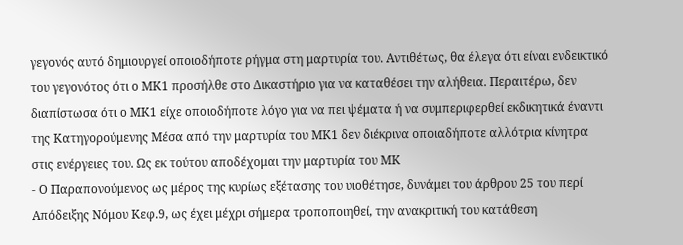γεγονός αυτό δημιουργεί οποιοδήποτε ρήγμα στη μαρτυρία του. Αντιθέτως, θα έλεγα ότι είναι ενδεικτικό του γεγονότος ότι ο ΜΚ1 προσήλθε στο Δικαστήριο για να καταθέσει την αλήθεια. Περαιτέρω, δεν διαπίστωσα ότι ο ΜΚ1 είχε οποιοδήποτε λόγο για να πει ψέματα ή να συμπεριφερθεί εκδικητικά έναντι της Κατηγορούμενης Μέσα από την μαρτυρία του ΜΚ1 δεν διέκρινα οποιαδήποτε αλλότρια κίνητρα στις ενέργειες του. Ως εκ τούτου αποδέχομαι την μαρτυρία του ΜΚ
- Ο Παραπονούμενος ως μέρος της κυρίως εξέτασης του υιοθέτησε, δυνάμει του άρθρου 25 του περί Απόδειξης Νόμου Κεφ.9, ως έχει μέχρι σήμερα τροποποιηθεί, την ανακριτική του κατάθεση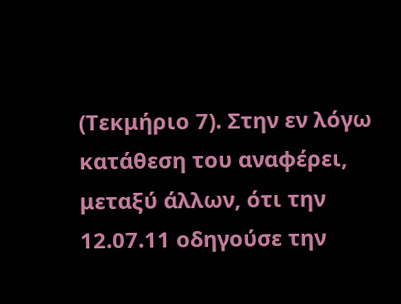(Τεκμήριο 7). Στην εν λόγω κατάθεση του αναφέρει, μεταξύ άλλων, ότι την 12.07.11 οδηγούσε την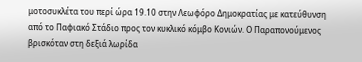μοτοσυκλέτα του περί ώρα 19.10 στην Λεωφόρο Δημοκρατίας με κατεύθυνση από το Παφιακό Στάδιο προς τον κυκλικό κόμβο Κονιών. Ο Παραπονούμενος βρισκόταν στη δεξιά λωρίδα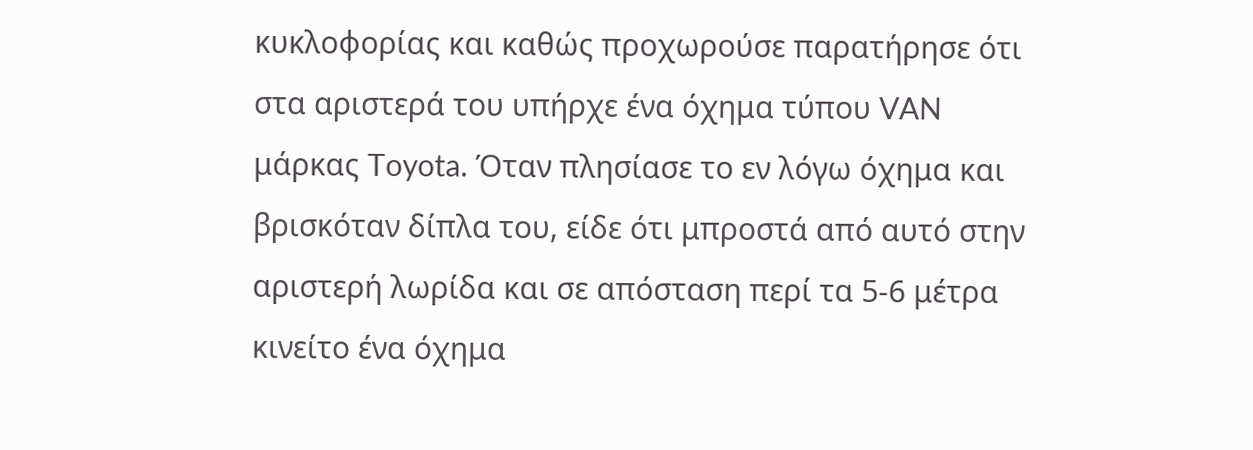κυκλοφορίας και καθώς προχωρούσε παρατήρησε ότι στα αριστερά του υπήρχε ένα όχημα τύπου VAN μάρκας Toyota. Όταν πλησίασε το εν λόγω όχημα και βρισκόταν δίπλα του, είδε ότι μπροστά από αυτό στην αριστερή λωρίδα και σε απόσταση περί τα 5-6 μέτρα κινείτο ένα όχημα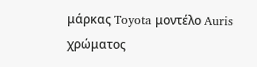μάρκας Toyota μοντέλο Auris χρώματος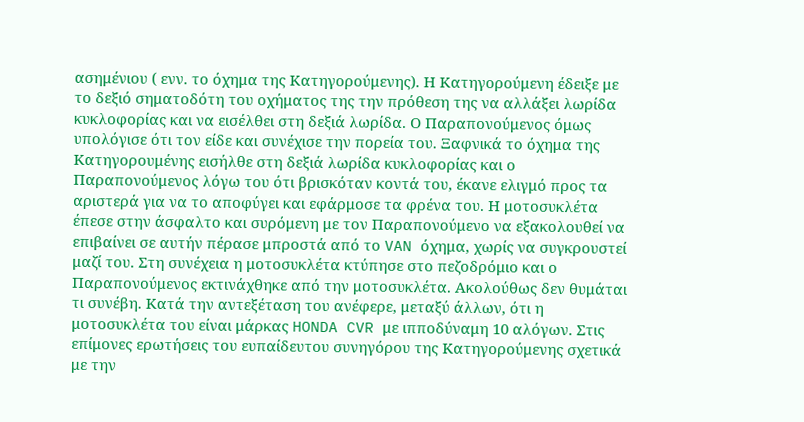ασημένιου ( ενν. το όχημα της Κατηγορούμενης). Η Κατηγορούμενη έδειξε με το δεξιό σηματοδότη του οχήματος της την πρόθεση της να αλλάξει λωρίδα κυκλοφορίας και να εισέλθει στη δεξιά λωρίδα. Ο Παραπονούμενος όμως υπολόγισε ότι τον είδε και συνέχισε την πορεία του. Ξαφνικά το όχημα της Κατηγορουμένης εισήλθε στη δεξιά λωρίδα κυκλοφορίας και ο Παραπονούμενος λόγω του ότι βρισκόταν κοντά του, έκανε ελιγμό προς τα αριστερά για να το αποφύγει και εφάρμοσε τα φρένα του. Η μοτοσυκλέτα έπεσε στην άσφαλτο και συρόμενη με τον Παραπονούμενο να εξακολουθεί να επιβαίνει σε αυτήν πέρασε μπροστά από το VAN όχημα, χωρίς να συγκρουστεί μαζί του. Στη συνέχεια η μοτοσυκλέτα κτύπησε στο πεζοδρόμιο και ο Παραπονούμενος εκτινάχθηκε από την μοτοσυκλέτα. Ακολούθως δεν θυμάται τι συνέβη. Κατά την αντεξέταση του ανέφερε, μεταξύ άλλων, ότι η μοτοσυκλέτα του είναι μάρκας HONDA CVR με ιπποδύναμη 10 αλόγων. Στις επίμονες ερωτήσεις του ευπαίδευτου συνηγόρου της Κατηγορούμενης σχετικά με την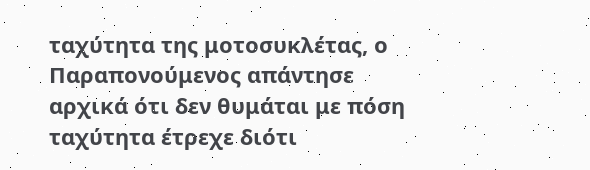ταχύτητα της μοτοσυκλέτας, ο Παραπονούμενος απάντησε αρχικά ότι δεν θυμάται με πόση ταχύτητα έτρεχε διότι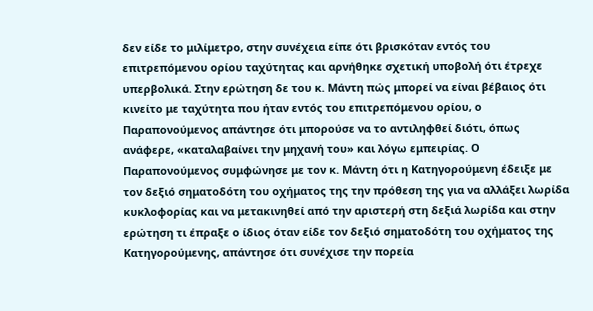δεν είδε το μιλίμετρο, στην συνέχεια είπε ότι βρισκόταν εντός του επιτρεπόμενου ορίου ταχύτητας και αρνήθηκε σχετική υποβολή ότι έτρεχε υπερβολικά. Στην ερώτηση δε του κ. Μάντη πώς μπορεί να είναι βέβαιος ότι κινείτο με ταχύτητα που ήταν εντός του επιτρεπόμενου ορίου, ο Παραπονούμενος απάντησε ότι μπορούσε να το αντιληφθεί διότι, όπως ανάφερε, «καταλαβαίνει την μηχανή του» και λόγω εμπειρίας. Ο Παραπονούμενος συμφώνησε με τον κ. Μάντη ότι η Κατηγορούμενη έδειξε με τον δεξιό σηματοδότη του οχήματος της την πρόθεση της για να αλλάξει λωρίδα κυκλοφορίας και να μετακινηθεί από την αριστερή στη δεξιά λωρίδα και στην ερώτηση τι έπραξε ο ίδιος όταν είδε τον δεξιό σηματοδότη του οχήματος της Κατηγορούμενης, απάντησε ότι συνέχισε την πορεία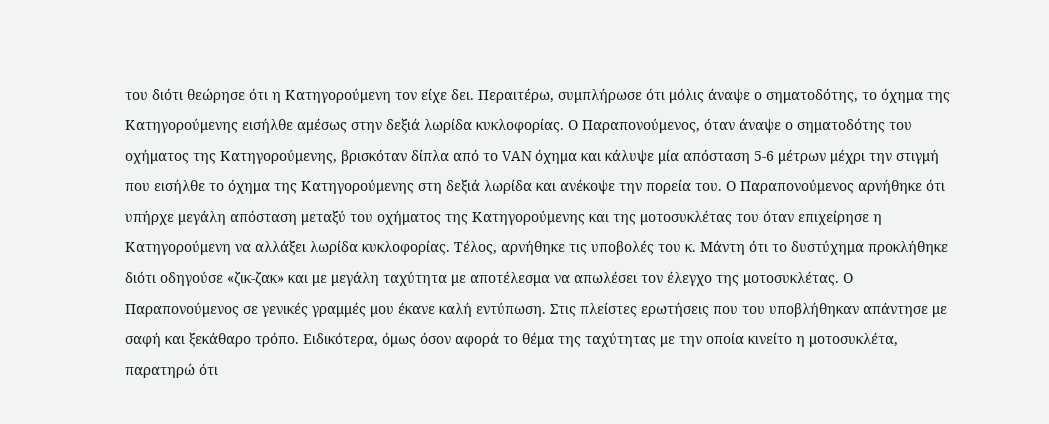του διότι θεώρησε ότι η Κατηγορούμενη τον είχε δει. Περαιτέρω, συμπλήρωσε ότι μόλις άναψε ο σηματοδότης, το όχημα της Κατηγορούμενης εισήλθε αμέσως στην δεξιά λωρίδα κυκλοφορίας. Ο Παραπονούμενος, όταν άναψε ο σηματοδότης του οχήματος της Κατηγορούμενης, βρισκόταν δίπλα από το VAN όχημα και κάλυψε μία απόσταση 5-6 μέτρων μέχρι την στιγμή που εισήλθε το όχημα της Κατηγορούμενης στη δεξιά λωρίδα και ανέκοψε την πορεία του. Ο Παραπονούμενος αρνήθηκε ότι υπήρχε μεγάλη απόσταση μεταξύ του οχήματος της Κατηγορούμενης και της μοτοσυκλέτας του όταν επιχείρησε η Κατηγορούμενη να αλλάξει λωρίδα κυκλοφορίας. Τέλος, αρνήθηκε τις υποβολές του κ. Μάντη ότι το δυστύχημα προκλήθηκε διότι οδηγούσε «ζικ-ζακ» και με μεγάλη ταχύτητα με αποτέλεσμα να απωλέσει τον έλεγχο της μοτοσυκλέτας. Ο Παραπονούμενος σε γενικές γραμμές μου έκανε καλή εντύπωση. Στις πλείστες ερωτήσεις που του υποβλήθηκαν απάντησε με σαφή και ξεκάθαρο τρόπο. Ειδικότερα, όμως όσον αφορά το θέμα της ταχύτητας με την οποία κινείτο η μοτοσυκλέτα, παρατηρώ ότι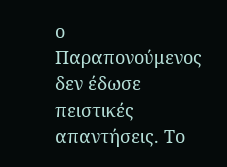ο Παραπονούμενος δεν έδωσε πειστικές απαντήσεις. Το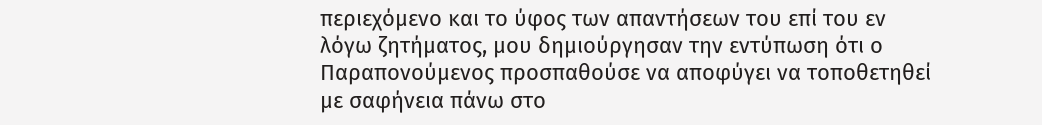περιεχόμενο και το ύφος των απαντήσεων του επί του εν λόγω ζητήματος, μου δημιούργησαν την εντύπωση ότι ο Παραπονούμενος προσπαθούσε να αποφύγει να τοποθετηθεί με σαφήνεια πάνω στο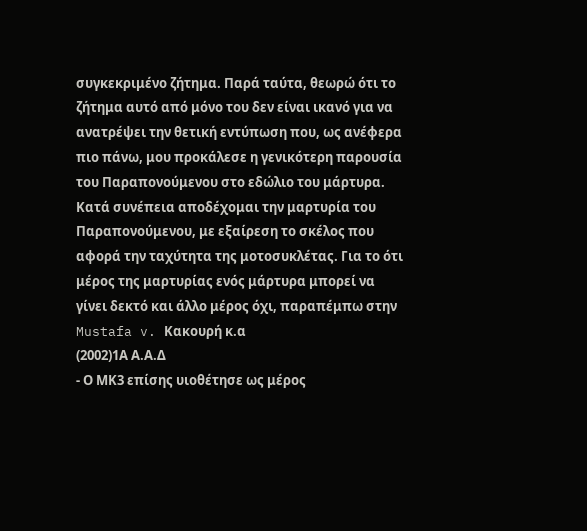συγκεκριμένο ζήτημα. Παρά ταύτα, θεωρώ ότι το ζήτημα αυτό από μόνο του δεν είναι ικανό για να ανατρέψει την θετική εντύπωση που, ως ανέφερα πιο πάνω, μου προκάλεσε η γενικότερη παρουσία του Παραπονούμενου στο εδώλιο του μάρτυρα. Κατά συνέπεια αποδέχομαι την μαρτυρία του Παραπονούμενου, με εξαίρεση το σκέλος που αφορά την ταχύτητα της μοτοσυκλέτας. Για το ότι μέρος της μαρτυρίας ενός μάρτυρα μπορεί να γίνει δεκτό και άλλο μέρος όχι, παραπέμπω στην Mustafa v. Κακουρή κ.α
(2002)1Α Α.Α.Δ
- Ο ΜΚ3 επίσης υιοθέτησε ως μέρος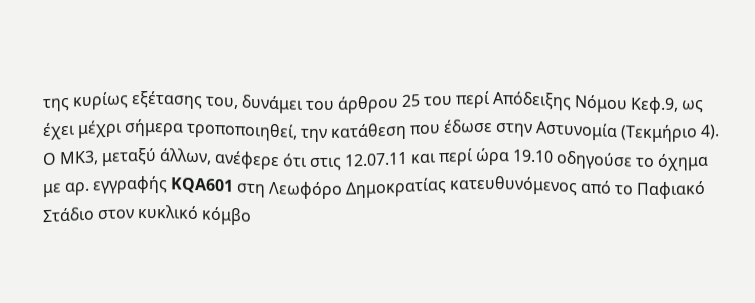της κυρίως εξέτασης του, δυνάμει του άρθρου 25 του περί Απόδειξης Νόμου Κεφ.9, ως έχει μέχρι σήμερα τροποποιηθεί, την κατάθεση που έδωσε στην Αστυνομία (Τεκμήριο 4). Ο ΜΚ3, μεταξύ άλλων, ανέφερε ότι στις 12.07.11 και περί ώρα 19.10 οδηγούσε το όχημα με αρ. εγγραφής KQA601 στη Λεωφόρο Δημοκρατίας κατευθυνόμενος από το Παφιακό Στάδιο στον κυκλικό κόμβο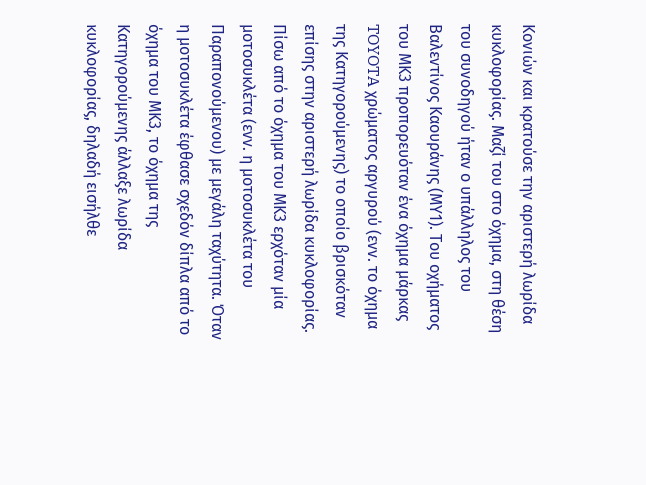Κονιών και κρατούσε την αριστερή λωρίδα κυκλοφορίας. Μαζί του στο όχημα, στη θέση του συνοδηγού ήταν ο υπάλληλος του Βαλεντίνος Καουράνης (ΜΥ1). Του οχήματος του ΜΚ3 προπορευόταν ένα όχημα μάρκας TOYOTA χρώματος αργυρού (ενν. το όχημα της Κατηγορούμενης) το οποίο βρισκόταν επίσης στην αριστερή λωρίδα κυκλοφορίας. Πίσω από το όχημα του ΜΚ3 ερχόταν μία μοτοσυκλέτα (ενν. η μοτοσυκλέτα του Παραπονούμενου) με μεγάλη ταχύτητα. Όταν η μοτοσυκλέτα έφθασε σχεδόν δίπλα από το όχημα του ΜΚ3, το όχημα της Κατηγορούμενης άλλαξε λωρίδα κυκλοφορίας, δηλαδή εισήλθε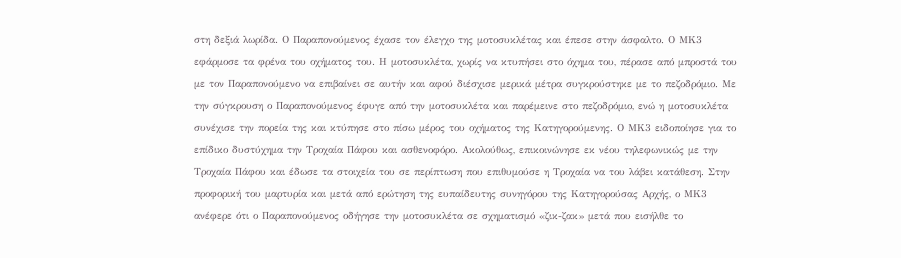στη δεξιά λωρίδα. Ο Παραπονούμενος έχασε τον έλεγχο της μοτοσυκλέτας και έπεσε στην άσφαλτο. Ο ΜΚ3 εφάρμοσε τα φρένα του οχήματος του. Η μοτοσυκλέτα, χωρίς να κτυπήσει στο όχημα του, πέρασε από μπροστά του με τον Παραπονούμενο να επιβαίνει σε αυτήν και αφού διέσχισε μερικά μέτρα συγκρούστηκε με το πεζοδρόμιο. Με την σύγκρουση ο Παραπονούμενος έφυγε από την μοτοσυκλέτα και παρέμεινε στο πεζοδρόμιο, ενώ η μοτοσυκλέτα συνέχισε την πορεία της και κτύπησε στο πίσω μέρος του οχήματος της Κατηγορούμενης. Ο ΜΚ3 ειδοποίησε για το επίδικο δυστύχημα την Τροχαία Πάφου και ασθενοφόρο. Ακολούθως, επικοινώνησε εκ νέου τηλεφωνικώς με την Τροχαία Πάφου και έδωσε τα στοιχεία του σε περίπτωση που επιθυμούσε η Τροχαία να του λάβει κατάθεση. Στην προφορική του μαρτυρία και μετά από ερώτηση της ευπαίδευτης συνηγόρου της Κατηγορούσας Αρχής, ο ΜΚ3 ανέφερε ότι ο Παραπονούμενος οδήγησε την μοτοσυκλέτα σε σχηματισμό «ζικ-ζακ» μετά που εισήλθε το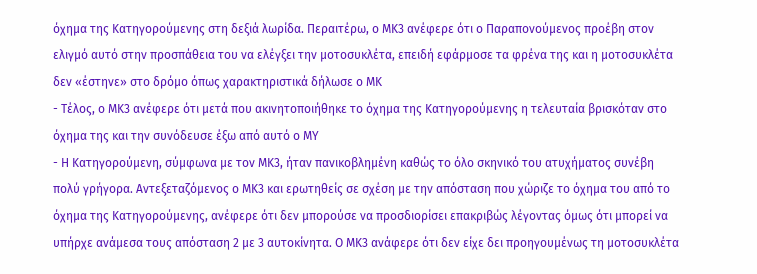όχημα της Κατηγορούμενης στη δεξιά λωρίδα. Περαιτέρω, ο ΜΚ3 ανέφερε ότι ο Παραπονούμενος προέβη στον ελιγμό αυτό στην προσπάθεια του να ελέγξει την μοτοσυκλέτα, επειδή εφάρμοσε τα φρένα της και η μοτοσυκλέτα δεν «έστηνε» στο δρόμο όπως χαρακτηριστικά δήλωσε ο ΜΚ
- Τέλος, ο ΜΚ3 ανέφερε ότι μετά που ακινητοποιήθηκε το όχημα της Κατηγορούμενης η τελευταία βρισκόταν στο όχημα της και την συνόδευσε έξω από αυτό ο ΜΥ
- Η Κατηγορούμενη, σύμφωνα με τον ΜΚ3, ήταν πανικοβλημένη καθώς το όλο σκηνικό του ατυχήματος συνέβη πολύ γρήγορα. Αντεξεταζόμενος ο ΜΚ3 και ερωτηθείς σε σχέση με την απόσταση που χώριζε το όχημα του από το όχημα της Κατηγορούμενης, ανέφερε ότι δεν μπορούσε να προσδιορίσει επακριβώς λέγοντας όμως ότι μπορεί να υπήρχε ανάμεσα τους απόσταση 2 με 3 αυτοκίνητα. Ο ΜΚ3 ανάφερε ότι δεν είχε δει προηγουμένως τη μοτοσυκλέτα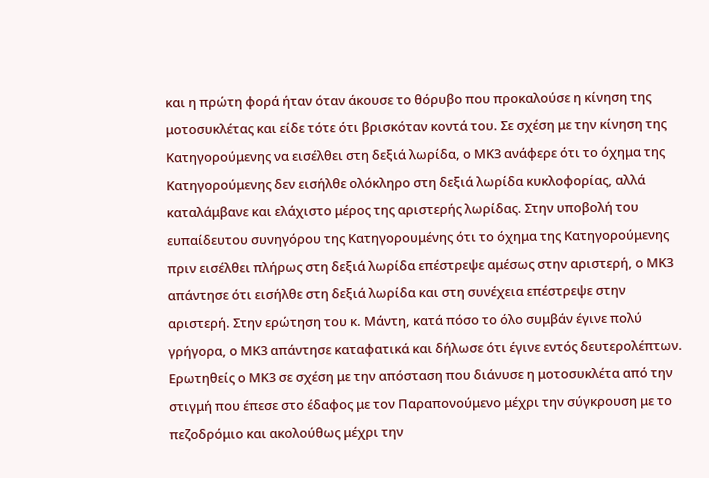και η πρώτη φορά ήταν όταν άκουσε το θόρυβο που προκαλούσε η κίνηση της μοτοσυκλέτας και είδε τότε ότι βρισκόταν κοντά του. Σε σχέση με την κίνηση της Κατηγορούμενης να εισέλθει στη δεξιά λωρίδα, ο ΜΚ3 ανάφερε ότι το όχημα της Κατηγορούμενης δεν εισήλθε ολόκληρο στη δεξιά λωρίδα κυκλοφορίας, αλλά καταλάμβανε και ελάχιστο μέρος της αριστερής λωρίδας. Στην υποβολή του ευπαίδευτου συνηγόρου της Κατηγορουμένης ότι το όχημα της Κατηγορούμενης πριν εισέλθει πλήρως στη δεξιά λωρίδα επέστρεψε αμέσως στην αριστερή, ο ΜΚ3 απάντησε ότι εισήλθε στη δεξιά λωρίδα και στη συνέχεια επέστρεψε στην αριστερή. Στην ερώτηση του κ. Μάντη, κατά πόσο το όλο συμβάν έγινε πολύ γρήγορα, ο ΜΚ3 απάντησε καταφατικά και δήλωσε ότι έγινε εντός δευτερολέπτων. Ερωτηθείς ο ΜΚ3 σε σχέση με την απόσταση που διάνυσε η μοτοσυκλέτα από την στιγμή που έπεσε στο έδαφος με τον Παραπονούμενο μέχρι την σύγκρουση με το πεζοδρόμιο και ακολούθως μέχρι την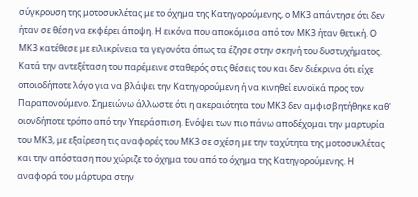σύγκρουση της μοτοσυκλέτας με το όχημα της Κατηγορούμενης, ο ΜΚ3 απάντησε ότι δεν ήταν σε θέση να εκφέρει άποψη. Η εικόνα που αποκόμισα από τον ΜΚ3 ήταν θετική. Ο ΜΚ3 κατέθεσε με ειλικρίνεια τα γεγονότα όπως τα έζησε στην σκηνή του δυστυχήματος. Κατά την αντεξέταση του παρέμεινε σταθερός στις θέσεις του και δεν διέκρινα ότι είχε οποιοδήποτε λόγο για να βλάψει την Κατηγορούμενη ή να κινηθεί ευνοϊκά προς τον Παραπονούμενο. Σημειώνω άλλωστε ότι η ακεραιότητα του ΜΚ3 δεν αμφισβητήθηκε καθ' οιονδήποτε τρόπο από την Υπεράσπιση. Ενόψει των πιο πάνω αποδέχομαι την μαρτυρία του ΜΚ3, με εξαίρεση τις αναφορές του ΜΚ3 σε σχέση με την ταχύτητα της μοτοσυκλέτας και την απόσταση που χώριζε το όχημα του από το όχημα της Κατηγορούμενης. Η αναφορά του μάρτυρα στην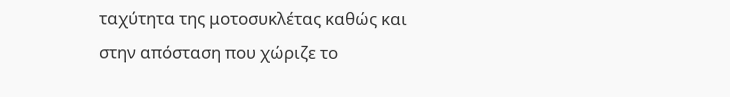ταχύτητα της μοτοσυκλέτας καθώς και στην απόσταση που χώριζε το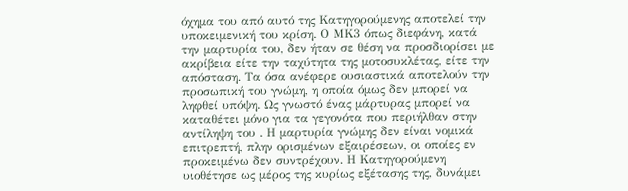όχημα του από αυτό της Κατηγορούμενης αποτελεί την υποκειμενική του κρίση. Ο ΜΚ3 όπως διεφάνη, κατά την μαρτυρία του, δεν ήταν σε θέση να προσδιορίσει με ακρίβεια είτε την ταχύτητα της μοτοσυκλέτας, είτε την απόσταση. Τα όσα ανέφερε ουσιαστικά αποτελούν την προσωπική του γνώμη, η οποία όμως δεν μπορεί να ληφθεί υπόψη. Ως γνωστό ένας μάρτυρας μπορεί να καταθέτει μόνο για τα γεγονότα που περιήλθαν στην αντίληψη του . Η μαρτυρία γνώμης δεν είναι νομικά επιτρεπτή, πλην ορισμένων εξαιρέσεων, οι οποίες εν προκειμένω δεν συντρέχουν. Η Κατηγορούμενη υιοθέτησε ως μέρος της κυρίως εξέτασης της, δυνάμει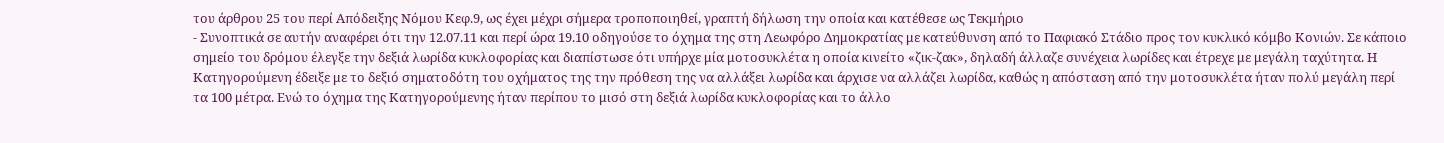του άρθρου 25 του περί Απόδειξης Νόμου Κεφ.9, ως έχει μέχρι σήμερα τροποποιηθεί, γραπτή δήλωση την οποία και κατέθεσε ως Τεκμήριο
- Συνοπτικά σε αυτήν αναφέρει ότι την 12.07.11 και περί ώρα 19.10 οδηγούσε το όχημα της στη Λεωφόρο Δημοκρατίας με κατεύθυνση από το Παφιακό Στάδιο προς τον κυκλικό κόμβο Κονιών. Σε κάποιο σημείο του δρόμου έλεγξε την δεξιά λωρίδα κυκλοφορίας και διαπίστωσε ότι υπήρχε μία μοτοσυκλέτα η οποία κινείτο «ζικ-ζακ», δηλαδή άλλαζε συνέχεια λωρίδες και έτρεχε με μεγάλη ταχύτητα. Η Κατηγορούμενη έδειξε με το δεξιό σηματοδότη του οχήματος της την πρόθεση της να αλλάξει λωρίδα και άρχισε να αλλάζει λωρίδα, καθώς η απόσταση από την μοτοσυκλέτα ήταν πολύ μεγάλη περί τα 100 μέτρα. Ενώ το όχημα της Κατηγορούμενης ήταν περίπου το μισό στη δεξιά λωρίδα κυκλοφορίας και το άλλο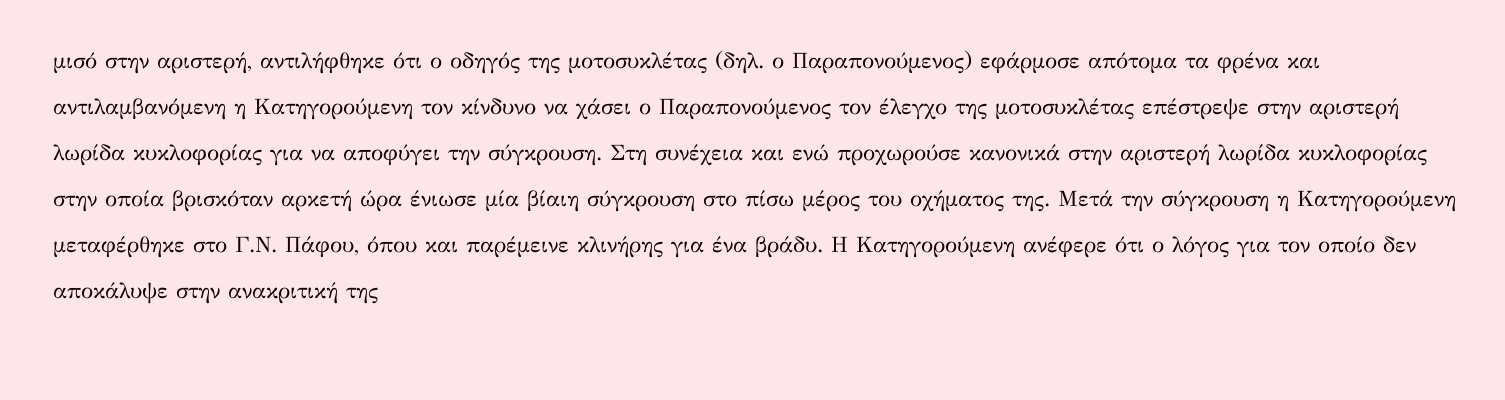μισό στην αριστερή, αντιλήφθηκε ότι ο οδηγός της μοτοσυκλέτας (δηλ. ο Παραπονούμενος) εφάρμοσε απότομα τα φρένα και αντιλαμβανόμενη η Κατηγορούμενη τον κίνδυνο να χάσει ο Παραπονούμενος τον έλεγχο της μοτοσυκλέτας επέστρεψε στην αριστερή λωρίδα κυκλοφορίας για να αποφύγει την σύγκρουση. Στη συνέχεια και ενώ προχωρούσε κανονικά στην αριστερή λωρίδα κυκλοφορίας στην οποία βρισκόταν αρκετή ώρα ένιωσε μία βίαιη σύγκρουση στο πίσω μέρος του οχήματος της. Μετά την σύγκρουση η Κατηγορούμενη μεταφέρθηκε στο Γ.Ν. Πάφου, όπου και παρέμεινε κλινήρης για ένα βράδυ. Η Κατηγορούμενη ανέφερε ότι ο λόγος για τον οποίο δεν αποκάλυψε στην ανακριτική της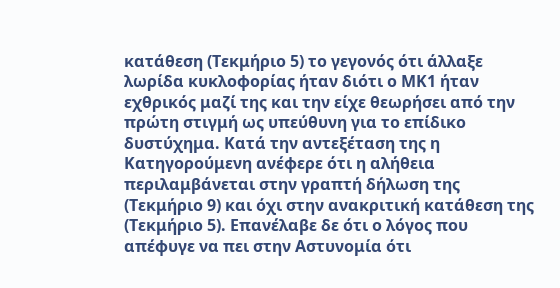κατάθεση (Τεκμήριο 5) το γεγονός ότι άλλαξε λωρίδα κυκλοφορίας ήταν διότι ο ΜΚ1 ήταν εχθρικός μαζί της και την είχε θεωρήσει από την πρώτη στιγμή ως υπεύθυνη για το επίδικο δυστύχημα. Κατά την αντεξέταση της η Κατηγορούμενη ανέφερε ότι η αλήθεια περιλαμβάνεται στην γραπτή δήλωση της (Τεκμήριο 9) και όχι στην ανακριτική κατάθεση της (Τεκμήριο 5). Επανέλαβε δε ότι ο λόγος που απέφυγε να πει στην Αστυνομία ότι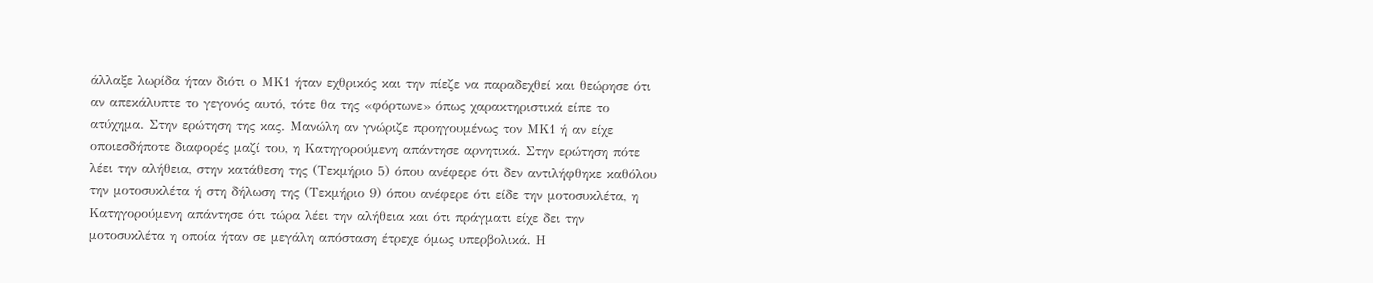άλλαξε λωρίδα ήταν διότι ο ΜΚ1 ήταν εχθρικός και την πίεζε να παραδεχθεί και θεώρησε ότι αν απεκάλυπτε το γεγονός αυτό, τότε θα της «φόρτωνε» όπως χαρακτηριστικά είπε το ατύχημα. Στην ερώτηση της κας. Μανώλη αν γνώριζε προηγουμένως τον ΜΚ1 ή αν είχε οποιεσδήποτε διαφορές μαζί του, η Κατηγορούμενη απάντησε αρνητικά. Στην ερώτηση πότε λέει την αλήθεια, στην κατάθεση της (Τεκμήριο 5) όπου ανέφερε ότι δεν αντιλήφθηκε καθόλου την μοτοσυκλέτα ή στη δήλωση της (Τεκμήριο 9) όπου ανέφερε ότι είδε την μοτοσυκλέτα, η Κατηγορούμενη απάντησε ότι τώρα λέει την αλήθεια και ότι πράγματι είχε δει την μοτοσυκλέτα η οποία ήταν σε μεγάλη απόσταση έτρεχε όμως υπερβολικά. Η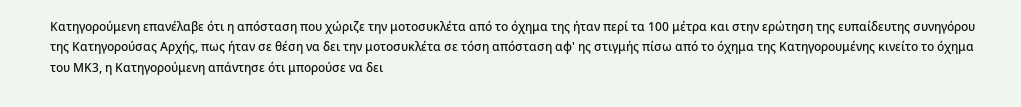Κατηγορούμενη επανέλαβε ότι η απόσταση που χώριζε την μοτοσυκλέτα από το όχημα της ήταν περί τα 100 μέτρα και στην ερώτηση της ευπαίδευτης συνηγόρου της Κατηγορούσας Αρχής, πως ήταν σε θέση να δει την μοτοσυκλέτα σε τόση απόσταση αφ' ης στιγμής πίσω από το όχημα της Κατηγορουμένης κινείτο το όχημα του ΜΚ3, η Κατηγορούμενη απάντησε ότι μπορούσε να δει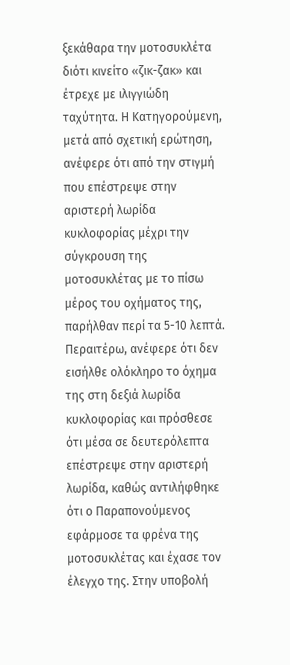ξεκάθαρα την μοτοσυκλέτα διότι κινείτο «ζικ-ζακ» και έτρεχε με ιλιγγιώδη ταχύτητα. Η Κατηγορούμενη, μετά από σχετική ερώτηση, ανέφερε ότι από την στιγμή που επέστρεψε στην αριστερή λωρίδα κυκλοφορίας μέχρι την σύγκρουση της μοτοσυκλέτας με το πίσω μέρος του οχήματος της, παρήλθαν περί τα 5-10 λεπτά. Περαιτέρω, ανέφερε ότι δεν εισήλθε ολόκληρο το όχημα της στη δεξιά λωρίδα κυκλοφορίας και πρόσθεσε ότι μέσα σε δευτερόλεπτα επέστρεψε στην αριστερή λωρίδα, καθώς αντιλήφθηκε ότι ο Παραπονούμενος εφάρμοσε τα φρένα της μοτοσυκλέτας και έχασε τον έλεγχο της. Στην υποβολή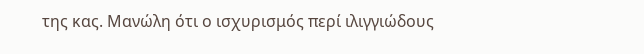της κας. Μανώλη ότι ο ισχυρισμός περί ιλιγγιώδους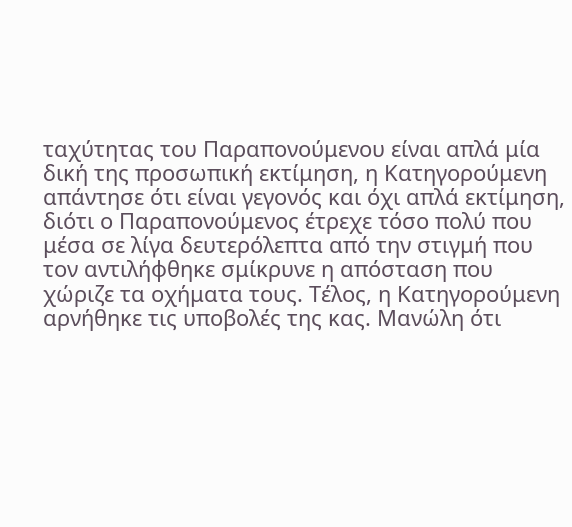ταχύτητας του Παραπονούμενου είναι απλά μία δική της προσωπική εκτίμηση, η Κατηγορούμενη απάντησε ότι είναι γεγονός και όχι απλά εκτίμηση, διότι ο Παραπονούμενος έτρεχε τόσο πολύ που μέσα σε λίγα δευτερόλεπτα από την στιγμή που τον αντιλήφθηκε σμίκρυνε η απόσταση που χώριζε τα οχήματα τους. Τέλος, η Κατηγορούμενη αρνήθηκε τις υποβολές της κας. Μανώλη ότι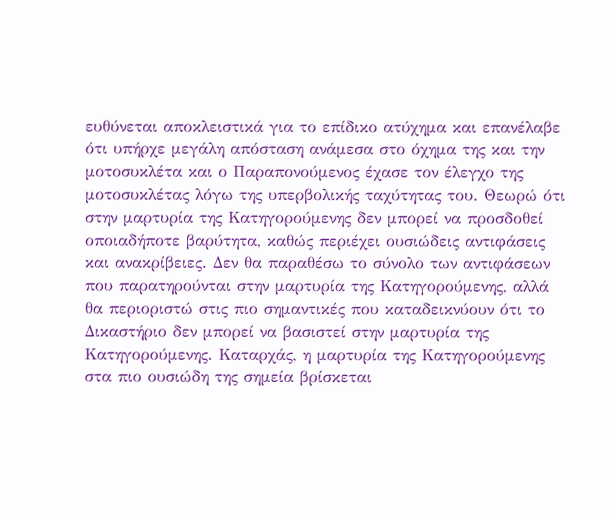ευθύνεται αποκλειστικά για το επίδικο ατύχημα και επανέλαβε ότι υπήρχε μεγάλη απόσταση ανάμεσα στο όχημα της και την μοτοσυκλέτα και ο Παραπονούμενος έχασε τον έλεγχο της μοτοσυκλέτας λόγω της υπερβολικής ταχύτητας του. Θεωρώ ότι στην μαρτυρία της Κατηγορούμενης δεν μπορεί να προσδοθεί οποιαδήποτε βαρύτητα, καθώς περιέχει ουσιώδεις αντιφάσεις και ανακρίβειες. Δεν θα παραθέσω το σύνολο των αντιφάσεων που παρατηρούνται στην μαρτυρία της Κατηγορούμενης, αλλά θα περιοριστώ στις πιο σημαντικές που καταδεικνύουν ότι το Δικαστήριο δεν μπορεί να βασιστεί στην μαρτυρία της Κατηγορούμενης. Καταρχάς, η μαρτυρία της Κατηγορούμενης στα πιο ουσιώδη της σημεία βρίσκεται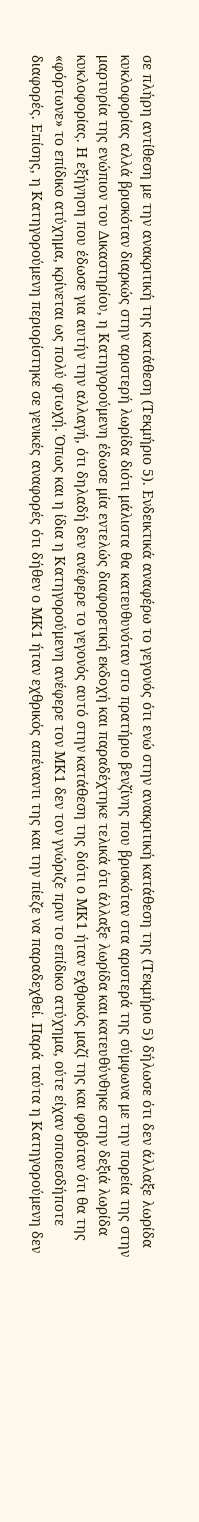σε πλήρη αντίθεση με την ανακριτική της κατάθεση (Τεκμήριο 5). Ενδεικτικά αναφέρω το γεγονός ότι ενώ στην ανακριτική κατάθεση της (Τεκμήριο 5) δήλωσε ότι δεν άλλαξε λωρίδα κυκλοφορίας αλλά βρισκόταν διαρκώς στην αριστερή λωρίδα διότι μάλιστα θα κατευθυνόταν στο πρατήριο βενζίνης που βρισκόταν στα αριστερά της σύμφωνα με την πορεία της στην μαρτυρία της ενώπιον του Δικαστηρίου, η Κατηγορούμενη έδωσε μία εντελώς διαφορετική εκδοχή και παραδέχτηκε τελικά ότι άλλαξε λωρίδα και κατευθύνθηκε στην δεξιά λωρίδα κυκλοφορίας. Η εξήγηση που έδωσε για αυτήν την αλλαγή, ότι δηλαδή δεν ανέφερε το γεγονός αυτό στην κατάθεση της διότι ο ΜΚ1 ήταν εχθρικός μαζί της και φοβόταν ότι θα της «φόρτωνε» το επίδικο ατύχημα, κρίνεται ως πολύ φτωχή. Όπως και η ίδια η Κατηγορούμενη ανέφερε τον ΜΚ1 δεν τον γνώριζε πριν το επίδικο ατύχημα, ούτε είχαν οποιεσδήποτε διαφορές. Επίσης, η Κατηγορούμενη περιορίστηκε σε γενικές αναφορές ότι δήθεν ο ΜΚ1 ήταν εχθρικός απέναντι της και την πίεζε να παραδεχθεί. Παρά ταύτα η Κατηγορούμενη δεν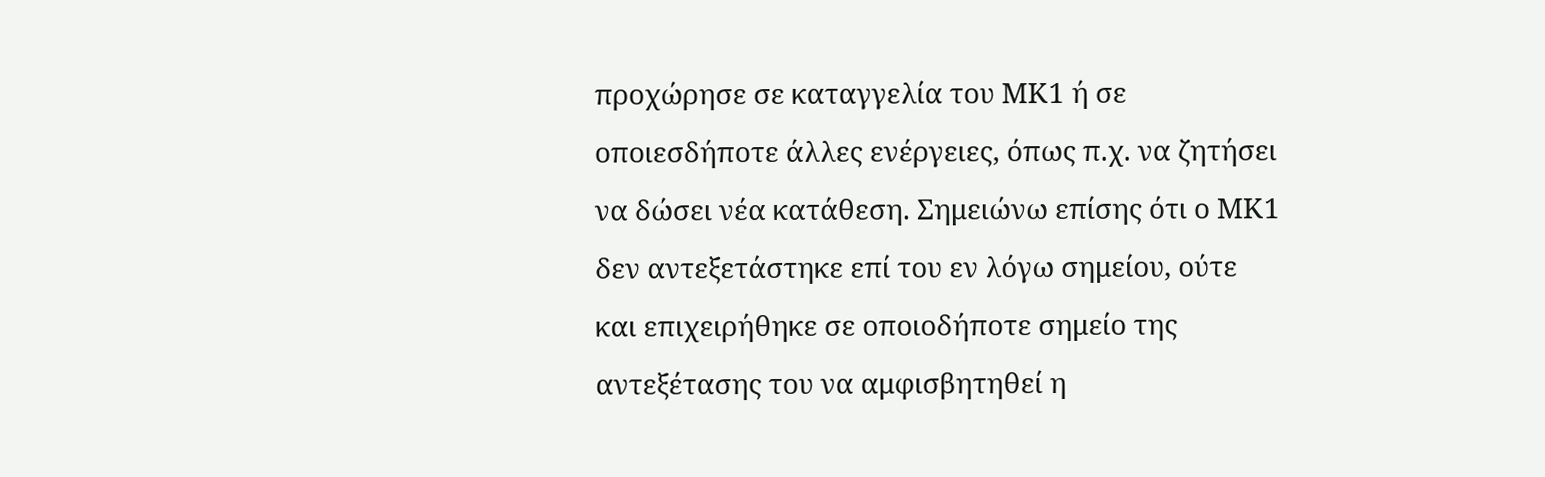προχώρησε σε καταγγελία του ΜΚ1 ή σε οποιεσδήποτε άλλες ενέργειες, όπως π.χ. να ζητήσει να δώσει νέα κατάθεση. Σημειώνω επίσης ότι ο ΜΚ1 δεν αντεξετάστηκε επί του εν λόγω σημείου, ούτε και επιχειρήθηκε σε οποιοδήποτε σημείο της αντεξέτασης του να αμφισβητηθεί η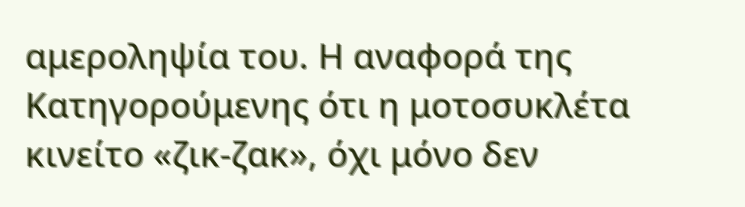αμεροληψία του. Η αναφορά της Κατηγορούμενης ότι η μοτοσυκλέτα κινείτο «ζικ-ζακ», όχι μόνο δεν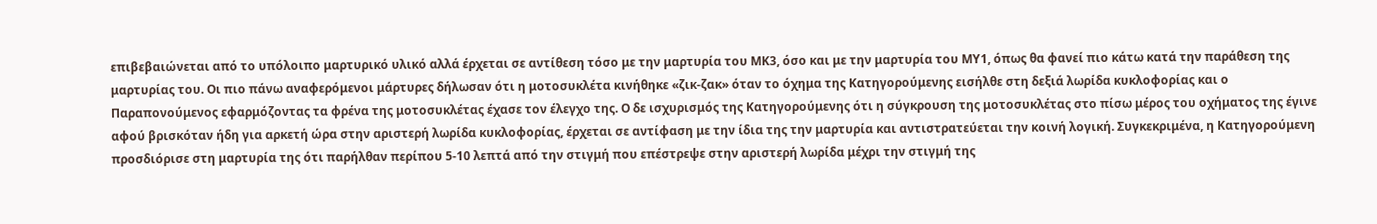επιβεβαιώνεται από το υπόλοιπο μαρτυρικό υλικό αλλά έρχεται σε αντίθεση τόσο με την μαρτυρία του ΜΚ3, όσο και με την μαρτυρία του ΜΥ1, όπως θα φανεί πιο κάτω κατά την παράθεση της μαρτυρίας του. Οι πιο πάνω αναφερόμενοι μάρτυρες δήλωσαν ότι η μοτοσυκλέτα κινήθηκε «ζικ-ζακ» όταν το όχημα της Κατηγορούμενης εισήλθε στη δεξιά λωρίδα κυκλοφορίας και ο Παραπονούμενος εφαρμόζοντας τα φρένα της μοτοσυκλέτας έχασε τον έλεγχο της. Ο δε ισχυρισμός της Κατηγορούμενης ότι η σύγκρουση της μοτοσυκλέτας στο πίσω μέρος του οχήματος της έγινε αφού βρισκόταν ήδη για αρκετή ώρα στην αριστερή λωρίδα κυκλοφορίας, έρχεται σε αντίφαση με την ίδια της την μαρτυρία και αντιστρατεύεται την κοινή λογική. Συγκεκριμένα, η Κατηγορούμενη προσδιόρισε στη μαρτυρία της ότι παρήλθαν περίπου 5-10 λεπτά από την στιγμή που επέστρεψε στην αριστερή λωρίδα μέχρι την στιγμή της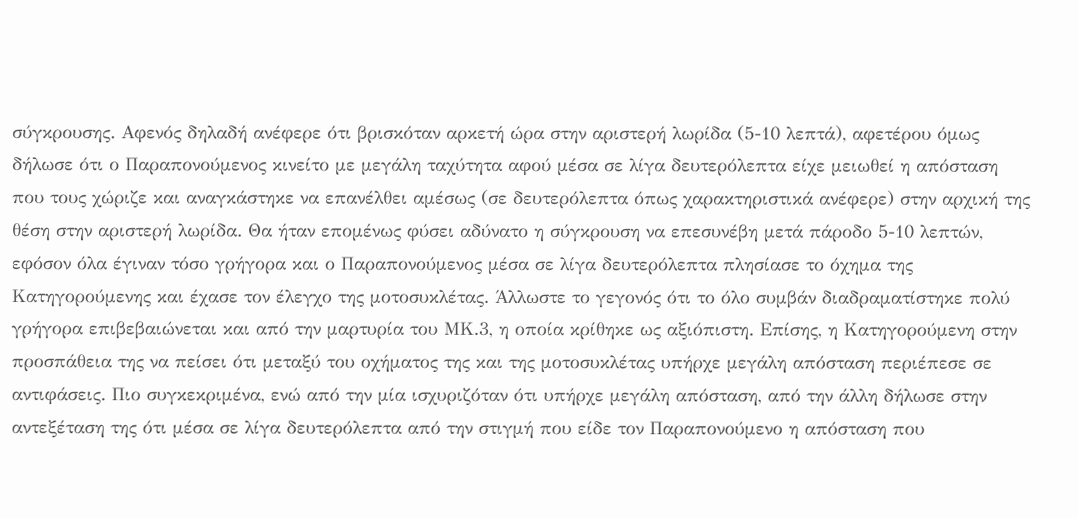σύγκρουσης. Αφενός δηλαδή ανέφερε ότι βρισκόταν αρκετή ώρα στην αριστερή λωρίδα (5-10 λεπτά), αφετέρου όμως δήλωσε ότι ο Παραπονούμενος κινείτο με μεγάλη ταχύτητα αφού μέσα σε λίγα δευτερόλεπτα είχε μειωθεί η απόσταση που τους χώριζε και αναγκάστηκε να επανέλθει αμέσως (σε δευτερόλεπτα όπως χαρακτηριστικά ανέφερε) στην αρχική της θέση στην αριστερή λωρίδα. Θα ήταν επομένως φύσει αδύνατο η σύγκρουση να επεσυνέβη μετά πάροδο 5-10 λεπτών, εφόσον όλα έγιναν τόσο γρήγορα και ο Παραπονούμενος μέσα σε λίγα δευτερόλεπτα πλησίασε το όχημα της Κατηγορούμενης και έχασε τον έλεγχο της μοτοσυκλέτας. Άλλωστε το γεγονός ότι το όλο συμβάν διαδραματίστηκε πολύ γρήγορα επιβεβαιώνεται και από την μαρτυρία του ΜΚ.3, η οποία κρίθηκε ως αξιόπιστη. Επίσης, η Κατηγορούμενη στην προσπάθεια της να πείσει ότι μεταξύ του οχήματος της και της μοτοσυκλέτας υπήρχε μεγάλη απόσταση περιέπεσε σε αντιφάσεις. Πιο συγκεκριμένα, ενώ από την μία ισχυριζόταν ότι υπήρχε μεγάλη απόσταση, από την άλλη δήλωσε στην αντεξέταση της ότι μέσα σε λίγα δευτερόλεπτα από την στιγμή που είδε τον Παραπονούμενο η απόσταση που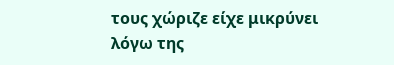τους χώριζε είχε μικρύνει λόγω της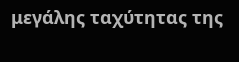μεγάλης ταχύτητας της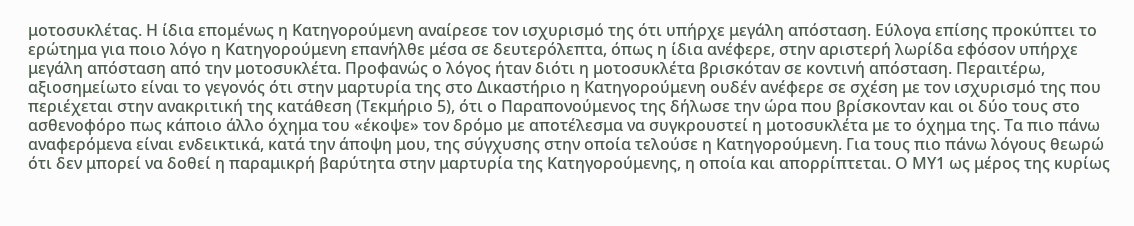μοτοσυκλέτας. Η ίδια επομένως η Κατηγορούμενη αναίρεσε τον ισχυρισμό της ότι υπήρχε μεγάλη απόσταση. Εύλογα επίσης προκύπτει το ερώτημα για ποιο λόγο η Κατηγορούμενη επανήλθε μέσα σε δευτερόλεπτα, όπως η ίδια ανέφερε, στην αριστερή λωρίδα εφόσον υπήρχε μεγάλη απόσταση από την μοτοσυκλέτα. Προφανώς ο λόγος ήταν διότι η μοτοσυκλέτα βρισκόταν σε κοντινή απόσταση. Περαιτέρω, αξιοσημείωτο είναι το γεγονός ότι στην μαρτυρία της στο Δικαστήριο η Κατηγορούμενη ουδέν ανέφερε σε σχέση με τον ισχυρισμό της που περιέχεται στην ανακριτική της κατάθεση (Τεκμήριο 5), ότι ο Παραπονούμενος της δήλωσε την ώρα που βρίσκονταν και οι δύο τους στο ασθενοφόρο πως κάποιο άλλο όχημα του «έκοψε» τον δρόμο με αποτέλεσμα να συγκρουστεί η μοτοσυκλέτα με το όχημα της. Τα πιο πάνω αναφερόμενα είναι ενδεικτικά, κατά την άποψη μου, της σύγχυσης στην οποία τελούσε η Κατηγορούμενη. Για τους πιο πάνω λόγους θεωρώ ότι δεν μπορεί να δοθεί η παραμικρή βαρύτητα στην μαρτυρία της Κατηγορούμενης, η οποία και απορρίπτεται. Ο ΜΥ1 ως μέρος της κυρίως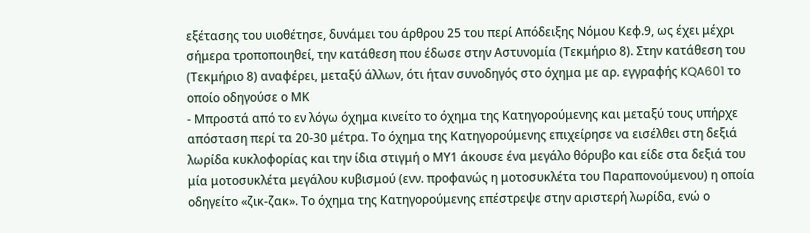εξέτασης του υιοθέτησε, δυνάμει του άρθρου 25 του περί Απόδειξης Νόμου Κεφ.9, ως έχει μέχρι σήμερα τροποποιηθεί, την κατάθεση που έδωσε στην Αστυνομία (Τεκμήριο 8). Στην κατάθεση του (Τεκμήριο 8) αναφέρει, μεταξύ άλλων, ότι ήταν συνοδηγός στο όχημα με αρ. εγγραφής KQA601 το οποίο οδηγούσε ο ΜΚ
- Μπροστά από το εν λόγω όχημα κινείτο το όχημα της Κατηγορούμενης και μεταξύ τους υπήρχε απόσταση περί τα 20-30 μέτρα. Το όχημα της Κατηγορούμενης επιχείρησε να εισέλθει στη δεξιά λωρίδα κυκλοφορίας και την ίδια στιγμή ο ΜΥ1 άκουσε ένα μεγάλο θόρυβο και είδε στα δεξιά του μία μοτοσυκλέτα μεγάλου κυβισμού (ενν. προφανώς η μοτοσυκλέτα του Παραπονούμενου) η οποία οδηγείτο «ζικ-ζακ». Το όχημα της Κατηγορούμενης επέστρεψε στην αριστερή λωρίδα, ενώ ο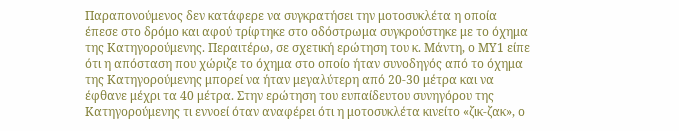Παραπονούμενος δεν κατάφερε να συγκρατήσει την μοτοσυκλέτα η οποία έπεσε στο δρόμο και αφού τρίφτηκε στο οδόστρωμα συγκρούστηκε με το όχημα της Κατηγορούμενης. Περαιτέρω, σε σχετική ερώτηση του κ. Μάντη, ο ΜΥ1 είπε ότι η απόσταση που χώριζε το όχημα στο οποίο ήταν συνοδηγός από το όχημα της Κατηγορούμενης μπορεί να ήταν μεγαλύτερη από 20-30 μέτρα και να έφθανε μέχρι τα 40 μέτρα. Στην ερώτηση του ευπαίδευτου συνηγόρου της Κατηγορούμενης τι εννοεί όταν αναφέρει ότι η μοτοσυκλέτα κινείτο «ζικ-ζακ», ο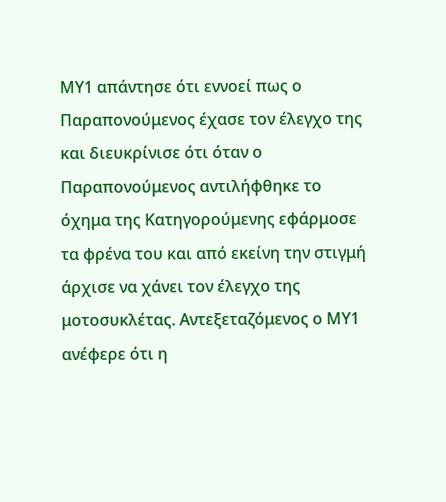ΜΥ1 απάντησε ότι εννοεί πως ο Παραπονούμενος έχασε τον έλεγχο της και διευκρίνισε ότι όταν ο Παραπονούμενος αντιλήφθηκε το όχημα της Κατηγορούμενης εφάρμοσε τα φρένα του και από εκείνη την στιγμή άρχισε να χάνει τον έλεγχο της μοτοσυκλέτας. Αντεξεταζόμενος ο ΜΥ1 ανέφερε ότι η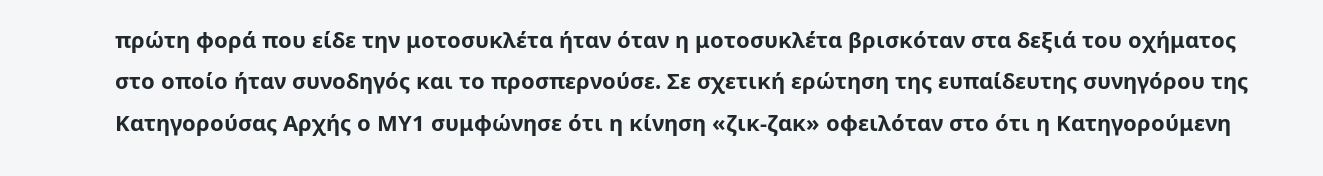πρώτη φορά που είδε την μοτοσυκλέτα ήταν όταν η μοτοσυκλέτα βρισκόταν στα δεξιά του οχήματος στο οποίο ήταν συνοδηγός και το προσπερνούσε. Σε σχετική ερώτηση της ευπαίδευτης συνηγόρου της Κατηγορούσας Αρχής ο ΜΥ1 συμφώνησε ότι η κίνηση «ζικ-ζακ» οφειλόταν στο ότι η Κατηγορούμενη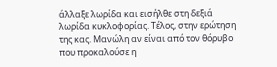άλλαξε λωρίδα και εισήλθε στη δεξιά λωρίδα κυκλοφορίας. Τέλος, στην ερώτηση της κας. Μανώλη αν είναι από τον θόρυβο που προκαλούσε η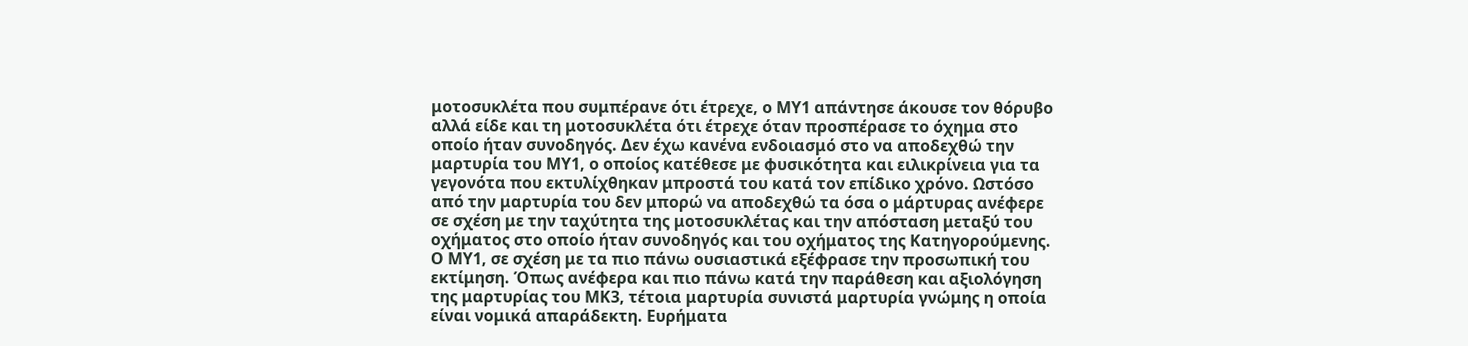μοτοσυκλέτα που συμπέρανε ότι έτρεχε, ο ΜΥ1 απάντησε άκουσε τον θόρυβο αλλά είδε και τη μοτοσυκλέτα ότι έτρεχε όταν προσπέρασε το όχημα στο οποίο ήταν συνοδηγός. Δεν έχω κανένα ενδοιασμό στο να αποδεχθώ την μαρτυρία του ΜΥ1, ο οποίος κατέθεσε με φυσικότητα και ειλικρίνεια για τα γεγονότα που εκτυλίχθηκαν μπροστά του κατά τον επίδικο χρόνο. Ωστόσο από την μαρτυρία του δεν μπορώ να αποδεχθώ τα όσα ο μάρτυρας ανέφερε σε σχέση με την ταχύτητα της μοτοσυκλέτας και την απόσταση μεταξύ του οχήματος στο οποίο ήταν συνοδηγός και του οχήματος της Κατηγορούμενης. Ο ΜΥ1, σε σχέση με τα πιο πάνω ουσιαστικά εξέφρασε την προσωπική του εκτίμηση. Όπως ανέφερα και πιο πάνω κατά την παράθεση και αξιολόγηση της μαρτυρίας του ΜΚ3, τέτοια μαρτυρία συνιστά μαρτυρία γνώμης η οποία είναι νομικά απαράδεκτη. Ευρήματα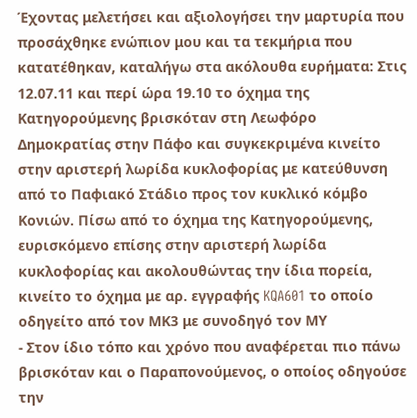Έχοντας μελετήσει και αξιολογήσει την μαρτυρία που προσάχθηκε ενώπιον μου και τα τεκμήρια που κατατέθηκαν, καταλήγω στα ακόλουθα ευρήματα: Στις 12.07.11 και περί ώρα 19.10 το όχημα της Κατηγορούμενης βρισκόταν στη Λεωφόρο Δημοκρατίας στην Πάφο και συγκεκριμένα κινείτο στην αριστερή λωρίδα κυκλοφορίας με κατεύθυνση από το Παφιακό Στάδιο προς τον κυκλικό κόμβο Κονιών. Πίσω από το όχημα της Κατηγορούμενης, ευρισκόμενο επίσης στην αριστερή λωρίδα κυκλοφορίας και ακολουθώντας την ίδια πορεία, κινείτο το όχημα με αρ. εγγραφής KQA601 το οποίο οδηγείτο από τον ΜΚ3 με συνοδηγό τον ΜΥ
- Στον ίδιο τόπο και χρόνο που αναφέρεται πιο πάνω βρισκόταν και ο Παραπονούμενος, ο οποίος οδηγούσε την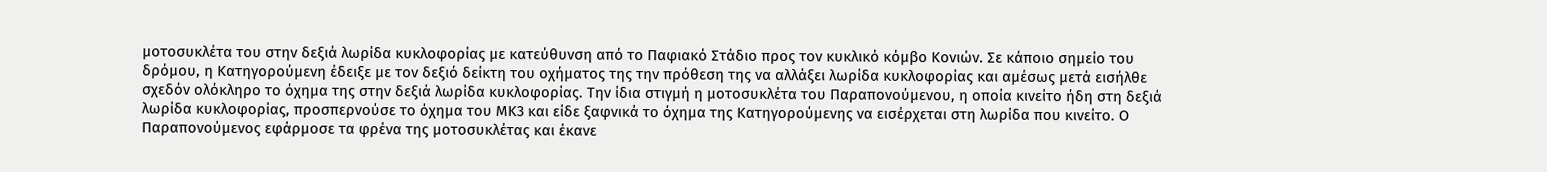μοτοσυκλέτα του στην δεξιά λωρίδα κυκλοφορίας με κατεύθυνση από το Παφιακό Στάδιο προς τον κυκλικό κόμβο Κονιών. Σε κάποιο σημείο του δρόμου, η Κατηγορούμενη έδειξε με τον δεξιό δείκτη του οχήματος της την πρόθεση της να αλλάξει λωρίδα κυκλοφορίας και αμέσως μετά εισήλθε σχεδόν ολόκληρο το όχημα της στην δεξιά λωρίδα κυκλοφορίας. Την ίδια στιγμή η μοτοσυκλέτα του Παραπονούμενου, η οποία κινείτο ήδη στη δεξιά λωρίδα κυκλοφορίας, προσπερνούσε το όχημα του ΜΚ3 και είδε ξαφνικά το όχημα της Κατηγορούμενης να εισέρχεται στη λωρίδα που κινείτο. Ο Παραπονούμενος εφάρμοσε τα φρένα της μοτοσυκλέτας και έκανε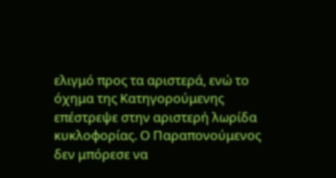ελιγμό προς τα αριστερά, ενώ το όχημα της Κατηγορούμενης επέστρεψε στην αριστερή λωρίδα κυκλοφορίας. Ο Παραπονούμενος δεν μπόρεσε να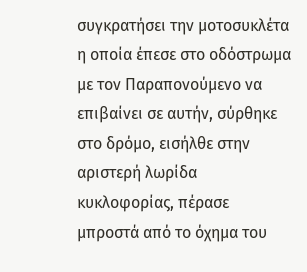συγκρατήσει την μοτοσυκλέτα η οποία έπεσε στο οδόστρωμα με τον Παραπονούμενο να επιβαίνει σε αυτήν, σύρθηκε στο δρόμο, εισήλθε στην αριστερή λωρίδα κυκλοφορίας, πέρασε μπροστά από το όχημα του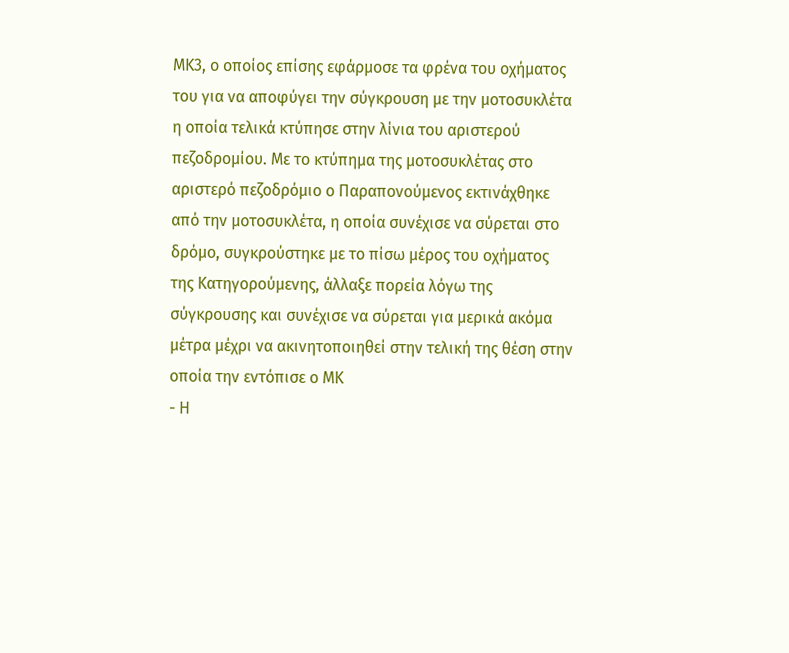ΜΚ3, ο οποίος επίσης εφάρμοσε τα φρένα του οχήματος του για να αποφύγει την σύγκρουση με την μοτοσυκλέτα η οποία τελικά κτύπησε στην λίνια του αριστερού πεζοδρομίου. Με το κτύπημα της μοτοσυκλέτας στο αριστερό πεζοδρόμιο ο Παραπονούμενος εκτινάχθηκε από την μοτοσυκλέτα, η οποία συνέχισε να σύρεται στο δρόμο, συγκρούστηκε με το πίσω μέρος του οχήματος της Κατηγορούμενης, άλλαξε πορεία λόγω της σύγκρουσης και συνέχισε να σύρεται για μερικά ακόμα μέτρα μέχρι να ακινητοποιηθεί στην τελική της θέση στην οποία την εντόπισε ο ΜΚ
- Η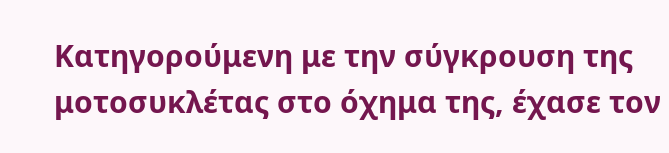Κατηγορούμενη με την σύγκρουση της μοτοσυκλέτας στο όχημα της, έχασε τον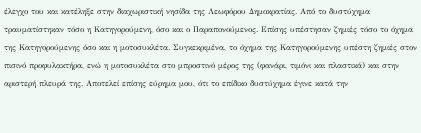έλεγχο του και κατέληξε στην διαχωριστική νησίδα της Λεωφόρου Δημοκρατίας. Από το δυστύχημα τραυματίστηκαν τόσο η Κατηγορούμενη, όσο και ο Παραπονούμενος. Επίσης υπέστησαν ζημιές τόσο το όχημα της Κατηγορούμενης όσο και η μοτοσυκλέτα. Συγκεκριμένα, το όχημα της Κατηγορούμενης υπέστη ζημιές στον πισινό προφυλακτήρα, ενώ η μοτοσυκλέτα στο μπροστινό μέρος της (φανάρι, τιμόνι και πλαστικά) και στην αριστερή πλευρά της. Αποτελεί επίσης εύρημα μου, ότι το επίδικο δυστύχημα έγινε κατά την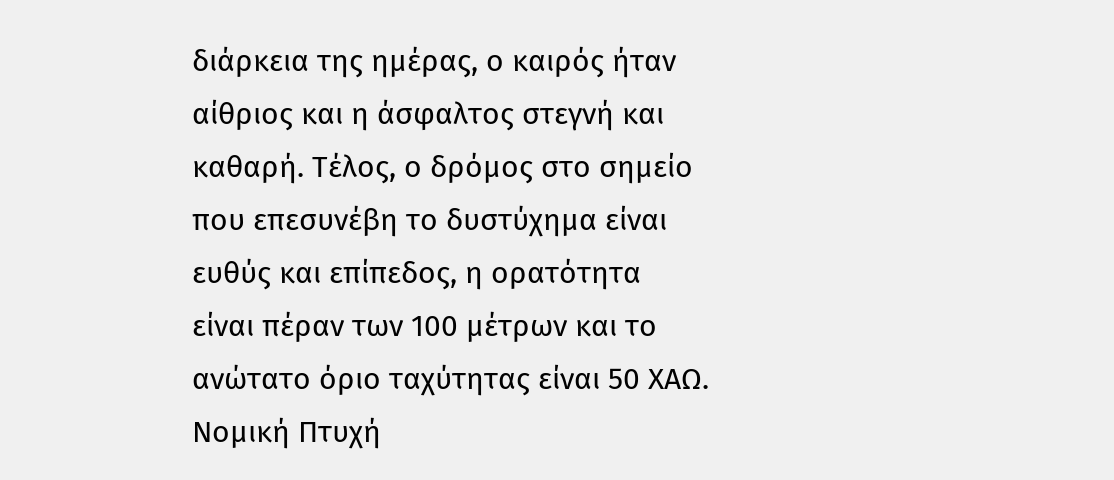διάρκεια της ημέρας, ο καιρός ήταν αίθριος και η άσφαλτος στεγνή και καθαρή. Τέλος, ο δρόμος στο σημείο που επεσυνέβη το δυστύχημα είναι ευθύς και επίπεδος, η ορατότητα είναι πέραν των 100 μέτρων και το ανώτατο όριο ταχύτητας είναι 50 ΧΑΩ. Νομική Πτυχή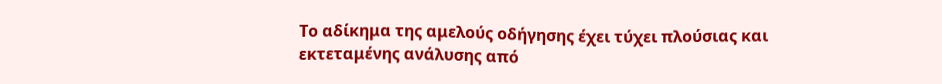Το αδίκημα της αμελούς οδήγησης έχει τύχει πλούσιας και εκτεταμένης ανάλυσης από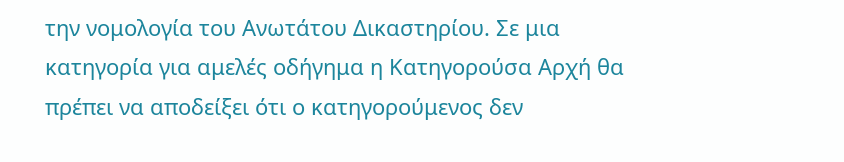την νομολογία του Ανωτάτου Δικαστηρίου. Σε μια κατηγορία για αμελές οδήγημα η Κατηγορούσα Αρχή θα πρέπει να αποδείξει ότι ο κατηγορούμενος δεν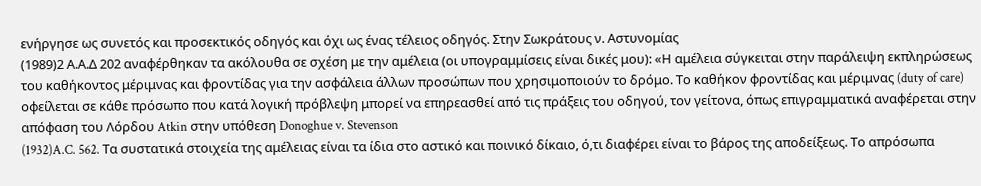ενήργησε ως συνετός και προσεκτικός οδηγός και όχι ως ένας τέλειος οδηγός. Στην Σωκράτους ν. Αστυνομίας
(1989)2 Α.Α.Δ 202 αναφέρθηκαν τα ακόλουθα σε σχέση με την αμέλεια (οι υπογραμμίσεις είναι δικές μου): «Η αμέλεια σύγκειται στην παράλειψη εκπληρώσεως του καθήκοντος μέριμνας και φροντίδας για την ασφάλεια άλλων προσώπων που χρησιμοποιούν το δρόμο. Το καθήκον φροντίδας και μέριμνας (duty of care) οφείλεται σε κάθε πρόσωπο που κατά λογική πρόβλεψη μπορεί να επηρεασθεί από τις πράξεις του οδηγού, τον γείτονα, όπως επιγραμματικά αναφέρεται στην απόφαση του Λόρδου Atkin στην υπόθεση Donoghue v. Stevenson
(1932)A.C. 562. Τα συστατικά στοιχεία της αμέλειας είναι τα ίδια στο αστικό και ποινικό δίκαιο, ό,τι διαφέρει είναι το βάρος της αποδείξεως. Το απρόσωπα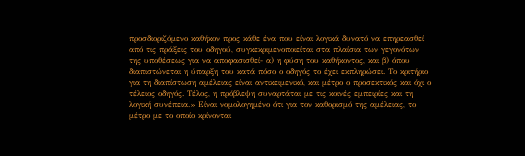προσδιοριζόμενο καθήκον προς κάθε ένα που είναι λογικά δυνατό να επηρεασθεί από τις πράξεις του οδηγού, συγκεκριμενοποιείται στα πλαίσια των γεγονότων της υποθέσεως για να αποφασισθεί- α) η φύση του καθήκοντος, και β) όπου διαπιστώνεται η ύπαρξη του κατά πόσο ο οδηγός το έχει εκπληρώσει. Το κριτήριο για τη διαπίστωση αμέλειας είναι αντικειμενικό, και μέτρο ο προσεκτικός και όχι ο τέλειος οδηγός. Τέλος, η πρόβλεψη συναρτάται με τις κοινές εμπειρίες και τη λογική συνέπεια.» Είναι νομολογημένο ότι για τον καθορισμό της αμέλειας, το μέτρο με το οποίο κρίνονται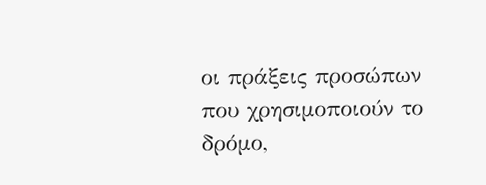οι πράξεις προσώπων που χρησιμοποιούν το δρόμο,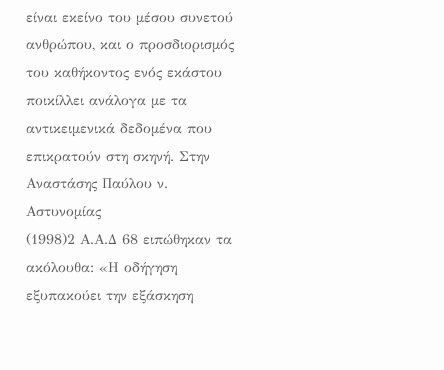είναι εκείνο του μέσου συνετού ανθρώπου, και ο προσδιορισμός του καθήκοντος ενός εκάστου ποικίλλει ανάλογα με τα αντικειμενικά δεδομένα που επικρατούν στη σκηνή. Στην Αναστάσης Παύλου ν. Αστυνομίας
(1998)2 Α.Α.Δ 68 ειπώθηκαν τα ακόλουθα: «Η οδήγηση εξυπακούει την εξάσκηση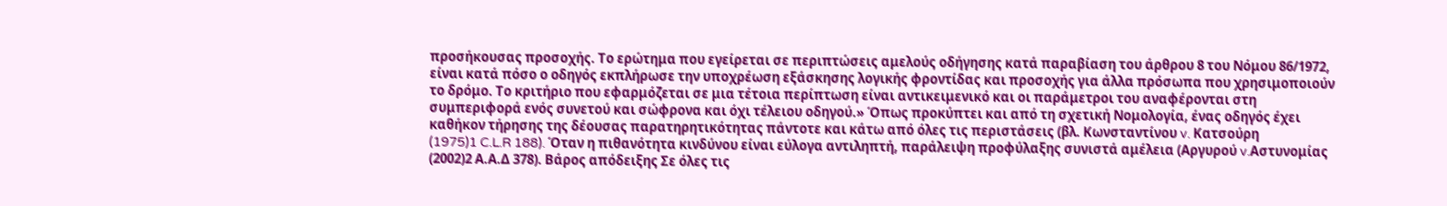προσήκουσας προσοχής. Το ερώτημα που εγείρεται σε περιπτώσεις αμελούς οδήγησης κατά παραβίαση του άρθρου 8 του Νόμου 86/1972, είναι κατά πόσο ο οδηγός εκπλήρωσε την υποχρέωση εξάσκησης λογικής φροντίδας και προσοχής για άλλα πρόσωπα που χρησιμοποιούν το δρόμο. Το κριτήριο που εφαρμόζεται σε μια τέτοια περίπτωση είναι αντικειμενικό και οι παράμετροι του αναφέρονται στη συμπεριφορά ενός συνετού και σώφρονα και όχι τέλειου οδηγού.» Όπως προκύπτει και από τη σχετική Νομολογία, ένας οδηγός έχει καθήκον τήρησης της δέουσας παρατηρητικότητας πάντοτε και κάτω από όλες τις περιστάσεις (βλ. Κωνσταντίνου v. Κατσούρη
(1975)1 C.L.R 188). Όταν η πιθανότητα κινδύνου είναι εύλογα αντιληπτή, παράλειψη προφύλαξης συνιστά αμέλεια (Αργυρού v.Αστυνομίας
(2002)2 Α.Α.Δ 378). Βάρος απόδειξης Σε όλες τις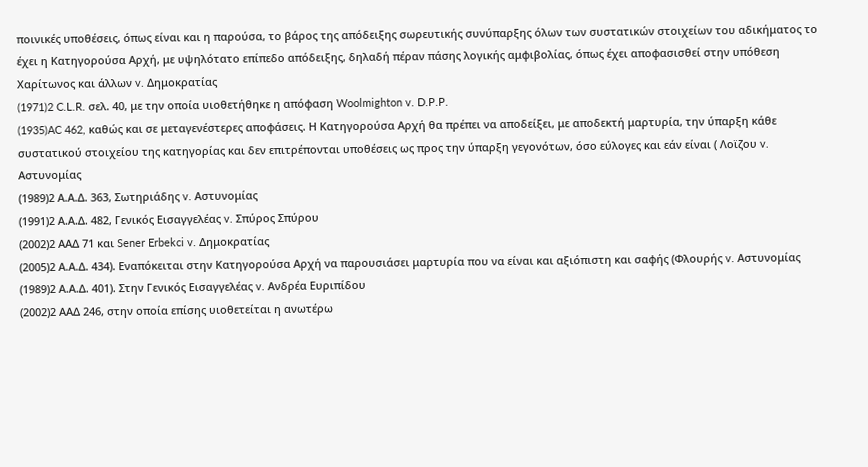ποινικές υποθέσεις, όπως είναι και η παρούσα, το βάρος της απόδειξης σωρευτικής συνύπαρξης όλων των συστατικών στοιχείων του αδικήματος το έχει η Κατηγορούσα Αρχή, με υψηλότατο επίπεδο απόδειξης, δηλαδή πέραν πάσης λογικής αμφιβολίας, όπως έχει αποφασισθεί στην υπόθεση Χαρίτωνος και άλλων v. Δημοκρατίας
(1971)2 C.L.R. σελ. 40, με την οποία υιοθετήθηκε η απόφαση Woolmighton v. D.P.P.
(1935)AC 462, καθώς και σε μεταγενέστερες αποφάσεις. Η Κατηγορούσα Αρχή θα πρέπει να αποδείξει, με αποδεκτή μαρτυρία, την ύπαρξη κάθε συστατικού στοιχείου της κατηγορίας και δεν επιτρέπονται υποθέσεις ως προς την ύπαρξη γεγονότων, όσο εύλογες και εάν είναι ( Λοϊζου v. Αστυνομίας
(1989)2 Α.Α.Δ. 363, Σωτηριάδης v. Αστυνομίας
(1991)2 Α.Α.Δ. 482, Γενικός Εισαγγελέας v. Σπύρος Σπύρου
(2002)2 ΑΑΔ 71 και Sener Erbekci v. Δημοκρατίας
(2005)2 Α.Α.Δ. 434). Εναπόκειται στην Κατηγορούσα Αρχή να παρουσιάσει μαρτυρία που να είναι και αξιόπιστη και σαφής (Φλουρής v. Αστυνομίας
(1989)2 Α.Α.Δ. 401). Στην Γενικός Εισαγγελέας v. Ανδρέα Ευριπίδου
(2002)2 ΑΑΔ 246, στην οποία επίσης υιοθετείται η ανωτέρω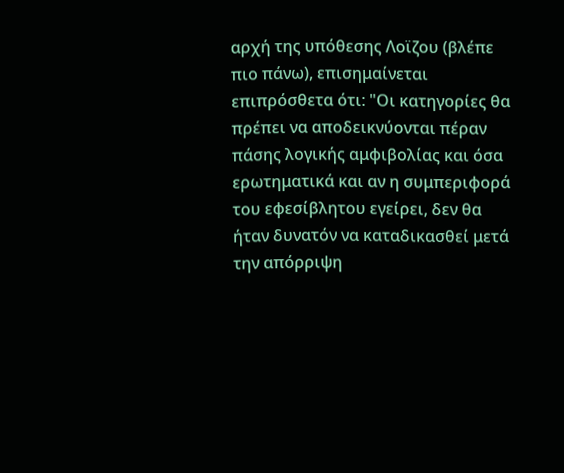αρχή της υπόθεσης Λοϊζου (βλέπε πιο πάνω), επισημαίνεται επιπρόσθετα ότι: "Οι κατηγορίες θα πρέπει να αποδεικνύονται πέραν πάσης λογικής αμφιβολίας και όσα ερωτηματικά και αν η συμπεριφορά του εφεσίβλητου εγείρει, δεν θα ήταν δυνατόν να καταδικασθεί μετά την απόρριψη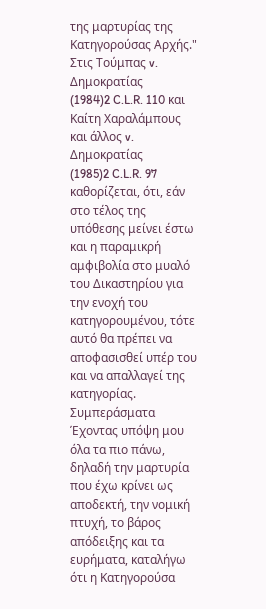της μαρτυρίας της Κατηγορούσας Αρχής." Στις Τούμπας v. Δημοκρατίας
(1984)2 C.L.R. 110 και Καίτη Χαραλάμπους και άλλος v. Δημοκρατίας
(1985)2 C.L.R. 97 καθορίζεται, ότι, εάν στο τέλος της υπόθεσης μείνει έστω και η παραμικρή αμφιβολία στο μυαλό του Δικαστηρίου για την ενοχή του κατηγορουμένου, τότε αυτό θα πρέπει να αποφασισθεί υπέρ του και να απαλλαγεί της κατηγορίας. Συμπεράσματα Έχοντας υπόψη μου όλα τα πιο πάνω, δηλαδή την μαρτυρία που έχω κρίνει ως αποδεκτή, την νομική πτυχή, το βάρος απόδειξης και τα ευρήματα, καταλήγω ότι η Κατηγορούσα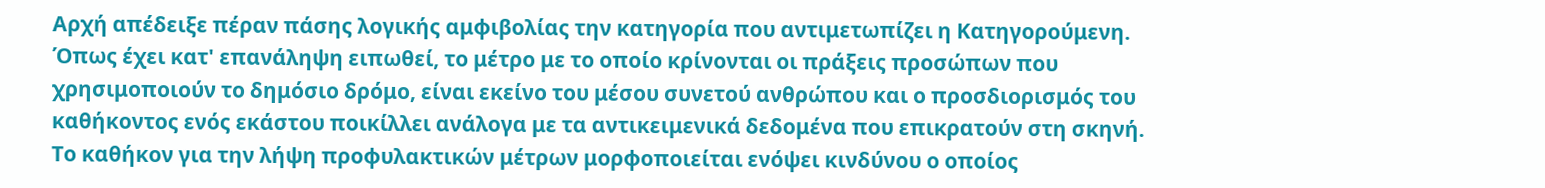Αρχή απέδειξε πέραν πάσης λογικής αμφιβολίας την κατηγορία που αντιμετωπίζει η Κατηγορούμενη. Όπως έχει κατ' επανάληψη ειπωθεί, το μέτρο με το οποίο κρίνονται οι πράξεις προσώπων που χρησιμοποιούν το δημόσιο δρόμο, είναι εκείνο του μέσου συνετού ανθρώπου και ο προσδιορισμός του καθήκοντος ενός εκάστου ποικίλλει ανάλογα με τα αντικειμενικά δεδομένα που επικρατούν στη σκηνή. Το καθήκον για την λήψη προφυλακτικών μέτρων μορφοποιείται ενόψει κινδύνου ο οποίος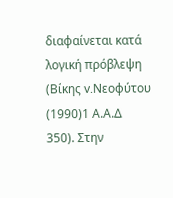διαφαίνεται κατά λογική πρόβλεψη (Βίκης v.Νεοφύτου
(1990)1 Α.Α.Δ 350). Στην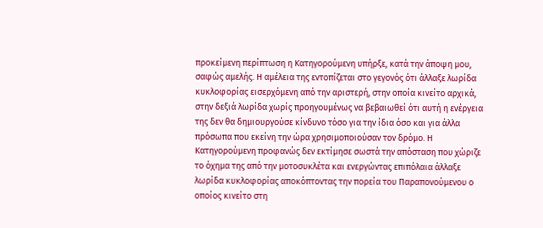προκείμενη περίπτωση η Κατηγορούμενη υπήρξε, κατά την άποψη μου, σαφώς αμελής. Η αμέλεια της εντοπίζεται στο γεγονός ότι άλλαξε λωρίδα κυκλοφορίας εισερχόμενη από την αριστερή, στην οποία κινείτο αρχικά, στην δεξιά λωρίδα χωρίς προηγουμένως να βεβαιωθεί ότι αυτή η ενέργεια της δεν θα δημιουργούσε κίνδυνο τόσο για την ίδια όσο και για άλλα πρόσωπα που εκείνη την ώρα χρησιμοποιούσαν τον δρόμο. Η Κατηγορούμενη προφανώς δεν εκτίμησε σωστά την απόσταση που χώριζε το όχημα της από την μοτοσυκλέτα και ενεργώντας επιπόλαια άλλαξε λωρίδα κυκλοφορίας αποκόπτοντας την πορεία του Παραπονούμενου ο οποίος κινείτο στη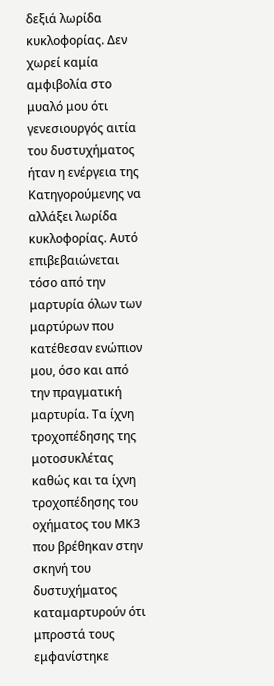δεξιά λωρίδα κυκλοφορίας. Δεν χωρεί καμία αμφιβολία στο μυαλό μου ότι γενεσιουργός αιτία του δυστυχήματος ήταν η ενέργεια της Κατηγορούμενης να αλλάξει λωρίδα κυκλοφορίας. Αυτό επιβεβαιώνεται τόσο από την μαρτυρία όλων των μαρτύρων που κατέθεσαν ενώπιον μου, όσο και από την πραγματική μαρτυρία. Τα ίχνη τροχοπέδησης της μοτοσυκλέτας καθώς και τα ίχνη τροχοπέδησης του οχήματος του ΜΚ3 που βρέθηκαν στην σκηνή του δυστυχήματος καταμαρτυρούν ότι μπροστά τους εμφανίστηκε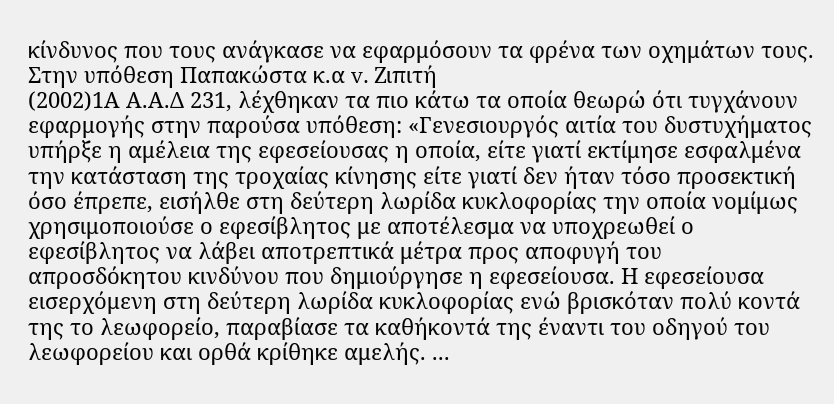κίνδυνος που τους ανάγκασε να εφαρμόσουν τα φρένα των οχημάτων τους. Στην υπόθεση Παπακώστα κ.α v. Ζιπιτή
(2002)1Α Α.Α.Δ 231, λέχθηκαν τα πιο κάτω τα οποία θεωρώ ότι τυγχάνουν εφαρμογής στην παρούσα υπόθεση: «Γενεσιουργός αιτία του δυστυχήματος υπήρξε η αμέλεια της εφεσείουσας η οποία, είτε γιατί εκτίμησε εσφαλμένα την κατάσταση της τροχαίας κίνησης είτε γιατί δεν ήταν τόσο προσεκτική όσο έπρεπε, εισήλθε στη δεύτερη λωρίδα κυκλοφορίας την οποία νομίμως χρησιμοποιούσε ο εφεσίβλητος με αποτέλεσμα να υποχρεωθεί ο εφεσίβλητος να λάβει αποτρεπτικά μέτρα προς αποφυγή του απροσδόκητου κινδύνου που δημιούργησε η εφεσείουσα. Η εφεσείουσα εισερχόμενη στη δεύτερη λωρίδα κυκλοφορίας ενώ βρισκόταν πολύ κοντά της το λεωφορείο, παραβίασε τα καθήκοντά της έναντι του οδηγού του λεωφορείου και ορθά κρίθηκε αμελής. ...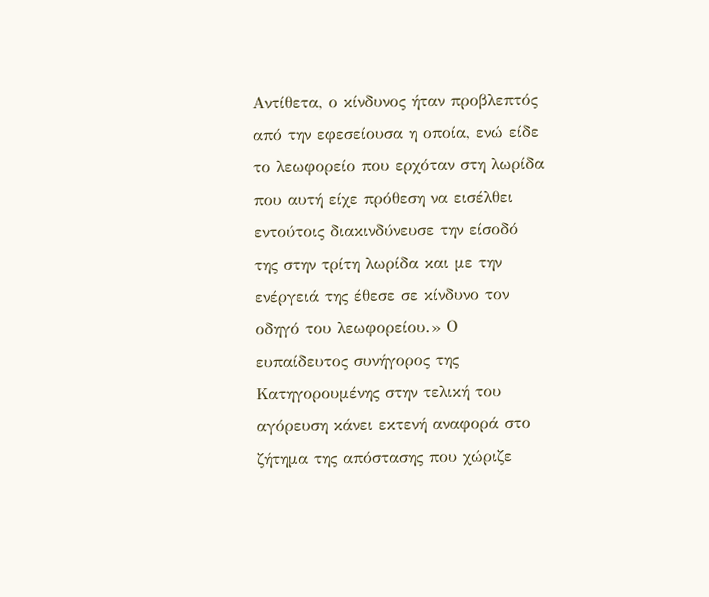Αντίθετα, ο κίνδυνος ήταν προβλεπτός από την εφεσείουσα η οποία, ενώ είδε το λεωφορείο που ερχόταν στη λωρίδα που αυτή είχε πρόθεση να εισέλθει εντούτοις διακινδύνευσε την είσοδό της στην τρίτη λωρίδα και με την ενέργειά της έθεσε σε κίνδυνο τον οδηγό του λεωφορείου.» Ο ευπαίδευτος συνήγορος της Κατηγορουμένης στην τελική του αγόρευση κάνει εκτενή αναφορά στο ζήτημα της απόστασης που χώριζε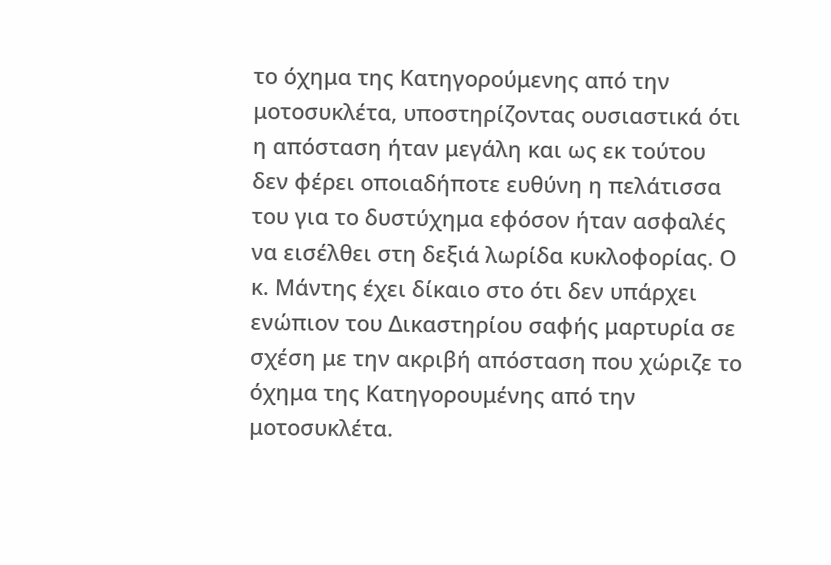το όχημα της Κατηγορούμενης από την μοτοσυκλέτα, υποστηρίζοντας ουσιαστικά ότι η απόσταση ήταν μεγάλη και ως εκ τούτου δεν φέρει οποιαδήποτε ευθύνη η πελάτισσα του για το δυστύχημα εφόσον ήταν ασφαλές να εισέλθει στη δεξιά λωρίδα κυκλοφορίας. Ο κ. Μάντης έχει δίκαιο στο ότι δεν υπάρχει ενώπιον του Δικαστηρίου σαφής μαρτυρία σε σχέση με την ακριβή απόσταση που χώριζε το όχημα της Κατηγορουμένης από την μοτοσυκλέτα.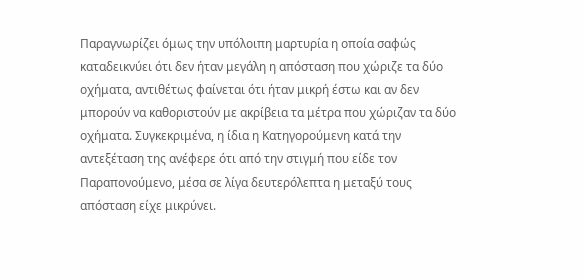Παραγνωρίζει όμως την υπόλοιπη μαρτυρία η οποία σαφώς καταδεικνύει ότι δεν ήταν μεγάλη η απόσταση που χώριζε τα δύο οχήματα, αντιθέτως φαίνεται ότι ήταν μικρή έστω και αν δεν μπορούν να καθοριστούν με ακρίβεια τα μέτρα που χώριζαν τα δύο οχήματα. Συγκεκριμένα, η ίδια η Κατηγορούμενη κατά την αντεξέταση της ανέφερε ότι από την στιγμή που είδε τον Παραπονούμενο, μέσα σε λίγα δευτερόλεπτα η μεταξύ τους απόσταση είχε μικρύνει.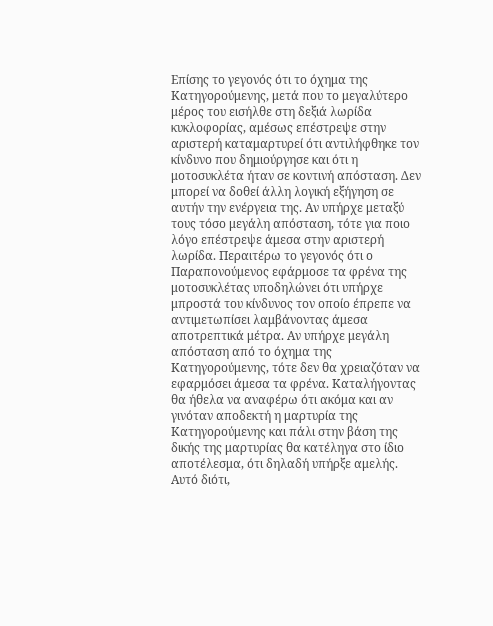Επίσης το γεγονός ότι το όχημα της Κατηγορούμενης, μετά που το μεγαλύτερο μέρος του εισήλθε στη δεξιά λωρίδα κυκλοφορίας, αμέσως επέστρεψε στην αριστερή καταμαρτυρεί ότι αντιλήφθηκε τον κίνδυνο που δημιούργησε και ότι η μοτοσυκλέτα ήταν σε κοντινή απόσταση. Δεν μπορεί να δοθεί άλλη λογική εξήγηση σε αυτήν την ενέργεια της. Αν υπήρχε μεταξύ τους τόσο μεγάλη απόσταση, τότε για ποιο λόγο επέστρεψε άμεσα στην αριστερή λωρίδα. Περαιτέρω το γεγονός ότι ο Παραπονούμενος εφάρμοσε τα φρένα της μοτοσυκλέτας υποδηλώνει ότι υπήρχε μπροστά του κίνδυνος τον οποίο έπρεπε να αντιμετωπίσει λαμβάνοντας άμεσα αποτρεπτικά μέτρα. Αν υπήρχε μεγάλη απόσταση από το όχημα της Κατηγορούμενης, τότε δεν θα χρειαζόταν να εφαρμόσει άμεσα τα φρένα. Καταλήγοντας θα ήθελα να αναφέρω ότι ακόμα και αν γινόταν αποδεκτή η μαρτυρία της Κατηγορούμενης και πάλι στην βάση της δικής της μαρτυρίας θα κατέληγα στο ίδιο αποτέλεσμα, ότι δηλαδή υπήρξε αμελής. Αυτό διότι,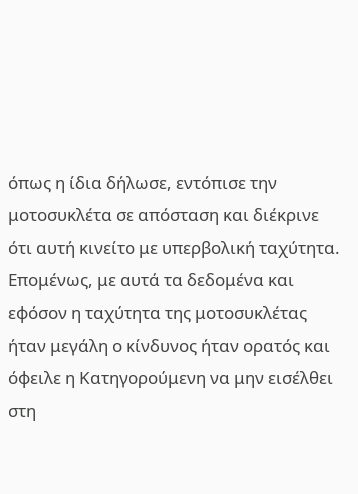όπως η ίδια δήλωσε, εντόπισε την μοτοσυκλέτα σε απόσταση και διέκρινε ότι αυτή κινείτο με υπερβολική ταχύτητα. Επομένως, με αυτά τα δεδομένα και εφόσον η ταχύτητα της μοτοσυκλέτας ήταν μεγάλη ο κίνδυνος ήταν ορατός και όφειλε η Κατηγορούμενη να μην εισέλθει στη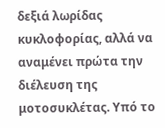δεξιά λωρίδας κυκλοφορίας, αλλά να αναμένει πρώτα την διέλευση της μοτοσυκλέτας. Υπό το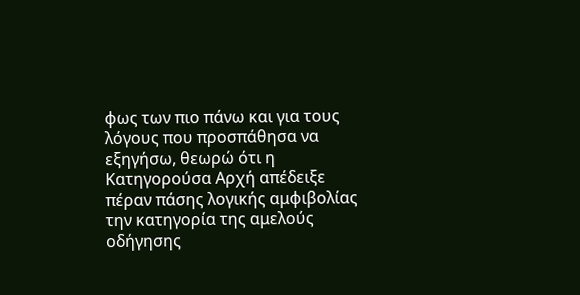φως των πιο πάνω και για τους λόγους που προσπάθησα να εξηγήσω, θεωρώ ότι η Κατηγορούσα Αρχή απέδειξε πέραν πάσης λογικής αμφιβολίας την κατηγορία της αμελούς οδήγησης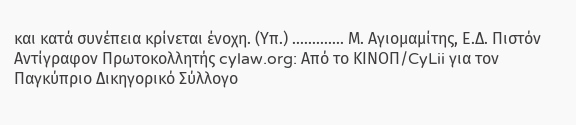και κατά συνέπεια κρίνεται ένοχη. (Υπ.) ............. Μ. Αγιομαμίτης, Ε.Δ. Πιστόν Αντίγραφον Πρωτοκολλητής cylaw.org: Από το ΚΙΝOΠ/CyLii για τον Παγκύπριο Δικηγορικό Σύλλογο